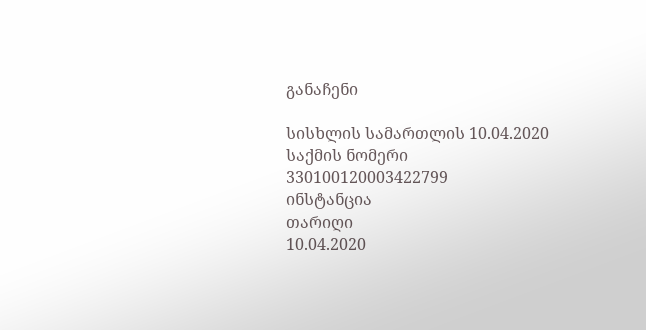განაჩენი

სისხლის სამართლის 10.04.2020
საქმის ნომერი
330100120003422799
ინსტანცია
თარიღი
10.04.2020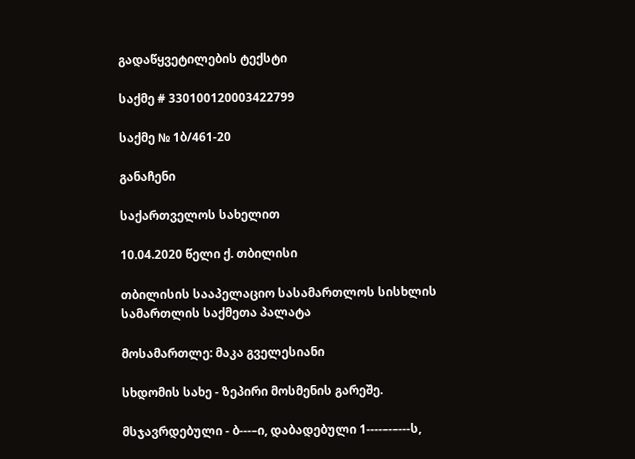გადაწყვეტილების ტექსტი

საქმე # 330100120003422799

საქმე № 1ბ/461-20

განაჩენი

საქართველოს სახელით

10.04.2020 წელი ქ. თბილისი

თბილისის სააპელაციო სასამართლოს სისხლის სამართლის საქმეთა პალატა

მოსამართლე: მაკა გველესიანი

სხდომის სახე - ზეპირი მოსმენის გარეშე.

მსჯავრდებული - ბ---–ი, დაბადებული 1----–-–---ს,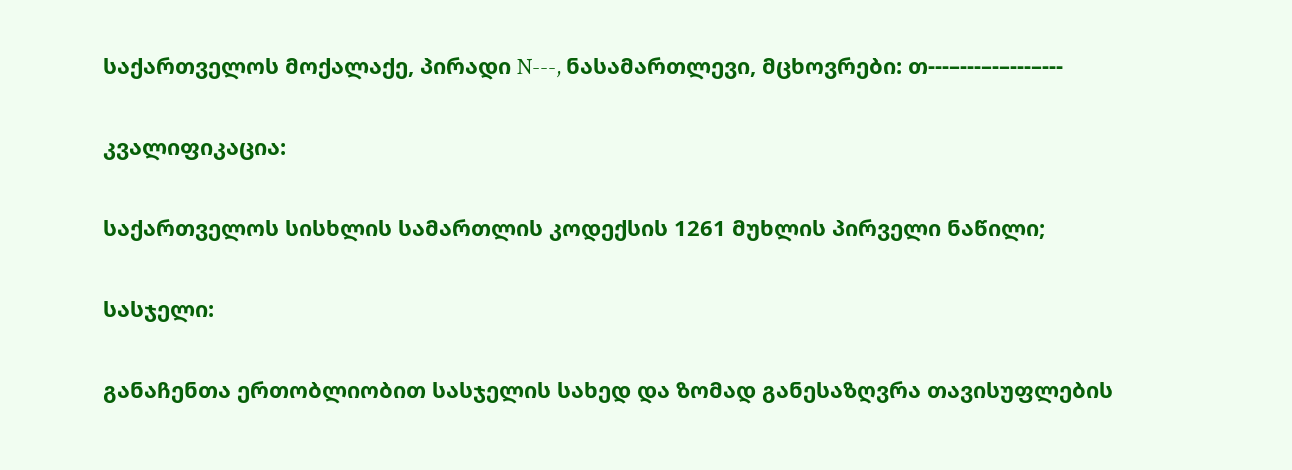საქართველოს მოქალაქე, პირადი N---, ნასამართლევი, მცხოვრები: თ---–---–-–---–---

კვალიფიკაცია:

საქართველოს სისხლის სამართლის კოდექსის 1261 მუხლის პირველი ნაწილი;

სასჯელი:

განაჩენთა ერთობლიობით სასჯელის სახედ და ზომად განესაზღვრა თავისუფლების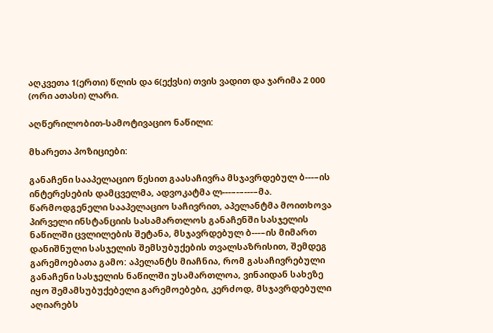აღკვეთა 1(ერთი) წლის და 6(ექვსი) თვის ვადით და ჯარიმა 2 000 (ორი ათასი) ლარი.

აღწერილობით-სამოტივაციო ნაწილი:

მხარეთა პოზიციები:

განაჩენი სააპელაციო წესით გაასაჩივრა მსჯავრდებულ ბ---–ის ინტერესების დამცველმა, ადვოკატმა ლ---–-–---–მა. წარმოდგენელი სააპელაციო საჩივრით, აპელანტმა მოითხოვა პირველი ინსტანციის სასამართლოს განაჩენში სასჯელის ნაწილში ცვლილების შეტანა, მსჯავრდებულ ბ---–ის მიმართ დანიშნული სასჯელის შემსუბუქების თვალსაზრისით, შემდეგ გარემოებათა გამო: აპელანტს მიაჩნია, რომ გასაჩივრებული განაჩენი სასჯელის ნაწილში უსამართლოა, ვინაიდან სახეზე იყო შემამსუბუქებელი გარემოებები, კერძოდ, მსჯავრდებული აღიარებს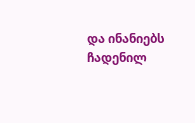და ინანიებს ჩადენილ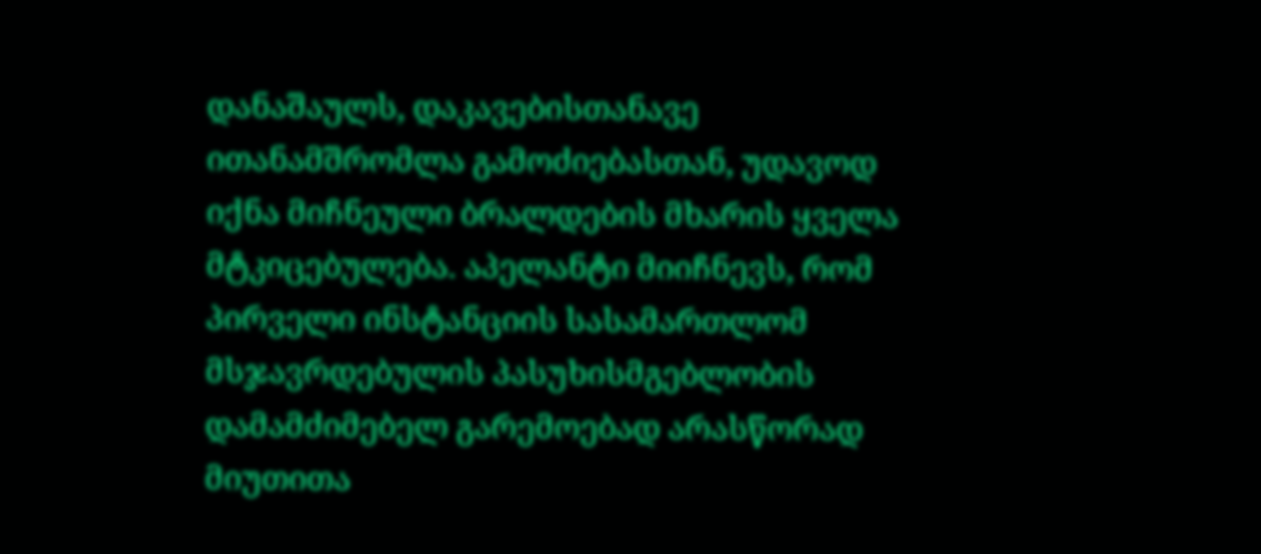დანაშაულს, დაკავებისთანავე ითანამშრომლა გამოძიებასთან, უდავოდ იქნა მიჩნეული ბრალდების მხარის ყველა მტკიცებულება. აპელანტი მიიჩნევს, რომ პირველი ინსტანციის სასამართლომ მსჯავრდებულის პასუხისმგებლობის დამამძიმებელ გარემოებად არასწორად მიუთითა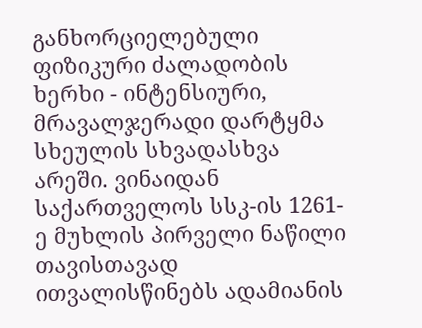განხორციელებული ფიზიკური ძალადობის ხერხი - ინტენსიური, მრავალჯერადი დარტყმა სხეულის სხვადასხვა არეში. ვინაიდან საქართველოს სსკ-ის 1261-ე მუხლის პირველი ნაწილი თავისთავად ითვალისწინებს ადამიანის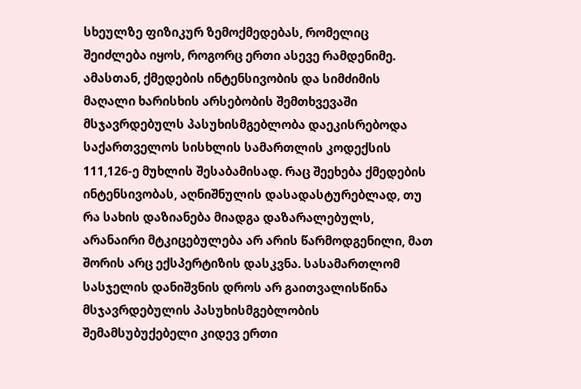სხეულზე ფიზიკურ ზემოქმედებას, რომელიც შეიძლება იყოს, როგორც ერთი ასევე რამდენიმე. ამასთან, ქმედების ინტენსივობის და სიმძიმის მაღალი ხარისხის არსებობის შემთხვევაში მსჯავრდებულს პასუხისმგებლობა დაეკისრებოდა საქართველოს სისხლის სამართლის კოდექსის 111,126-ე მუხლის შესაბამისად. რაც შეეხება ქმედების ინტენსივობას, აღნიშნულის დასადასტურებლად, თუ რა სახის დაზიანება მიადგა დაზარალებულს, არანაირი მტკიცებულება არ არის წარმოდგენილი, მათ შორის არც ექსპერტიზის დასკვნა. სასამართლომ სასჯელის დანიშვნის დროს არ გაითვალისწინა მსჯავრდებულის პასუხისმგებლობის შემამსუბუქებელი კიდევ ერთი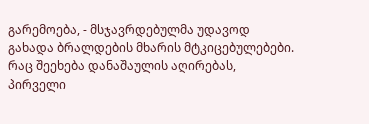გარემოება, - მსჯავრდებულმა უდავოდ გახადა ბრალდების მხარის მტკიცებულებები. რაც შეეხება დანაშაულის აღირებას, პირველი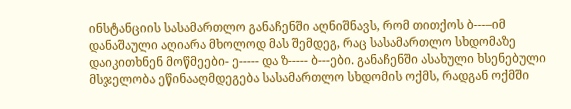ინსტანციის სასამართლო განაჩენში აღნიშნავს, რომ თითქოს ბ---–იმ დანაშაული აღიარა მხოლოდ მას შემდეგ, რაც სასამართლო სხდომაზე დაიკითხნენ მოწმეები- ე----- და ზ----- ბ---ები. განაჩენში ასახული ხსენებული მსჯელობა ეწინააღმდეგება სასამართლო სხდომის ოქმს, რადგან ოქმში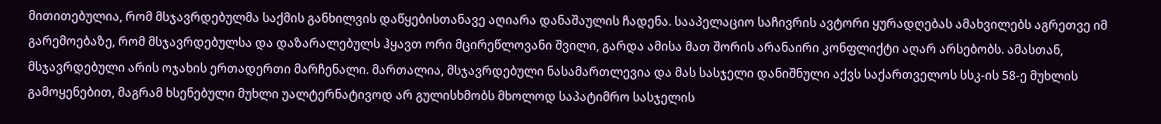მითითებულია, რომ მსჯავრდებულმა საქმის განხილვის დაწყებისთანავე აღიარა დანაშაულის ჩადენა. სააპელაციო საჩივრის ავტორი ყურადღებას ამახვილებს აგრეთვე იმ გარემოებაზე, რომ მსჯავრდებულსა და დაზარალებულს ჰყავთ ორი მცირეწლოვანი შვილი, გარდა ამისა მათ შორის არანაირი კონფლიქტი აღარ არსებობს. ამასთან, მსჯავრდებული არის ოჯახის ერთადერთი მარჩენალი. მართალია, მსჯავრდებული ნასამართლევია და მას სასჯელი დანიშნული აქვს საქართველოს სსკ-ის 58-ე მუხლის გამოყენებით, მაგრამ ხსენებული მუხლი უალტერნატივოდ არ გულისხმობს მხოლოდ საპატიმრო სასჯელის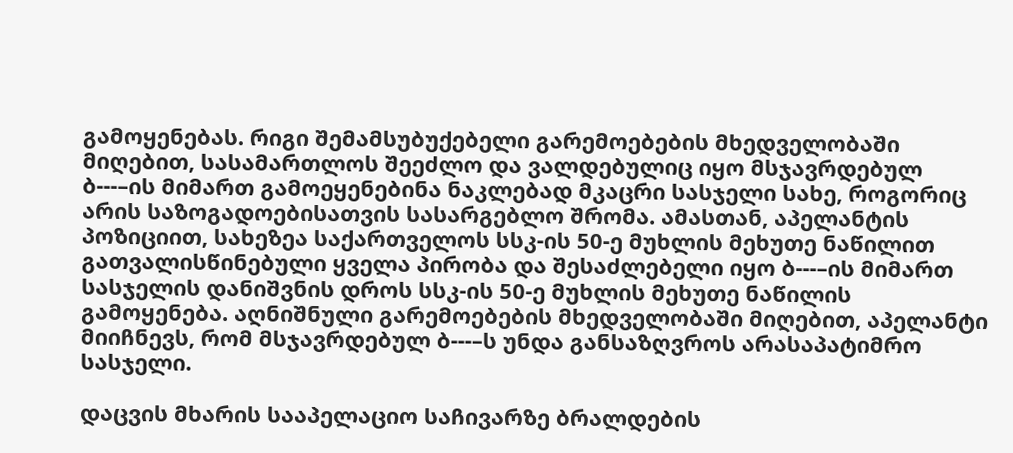გამოყენებას. რიგი შემამსუბუქებელი გარემოებების მხედველობაში მიღებით, სასამართლოს შეეძლო და ვალდებულიც იყო მსჯავრდებულ ბ---–ის მიმართ გამოეყენებინა ნაკლებად მკაცრი სასჯელი სახე, როგორიც არის საზოგადოებისათვის სასარგებლო შრომა. ამასთან, აპელანტის პოზიციით, სახეზეა საქართველოს სსკ-ის 50-ე მუხლის მეხუთე ნაწილით გათვალისწინებული ყველა პირობა და შესაძლებელი იყო ბ---–ის მიმართ სასჯელის დანიშვნის დროს სსკ-ის 50-ე მუხლის მეხუთე ნაწილის გამოყენება. აღნიშნული გარემოებების მხედველობაში მიღებით, აპელანტი მიიჩნევს, რომ მსჯავრდებულ ბ---–ს უნდა განსაზღვროს არასაპატიმრო სასჯელი.

დაცვის მხარის სააპელაციო საჩივარზე ბრალდების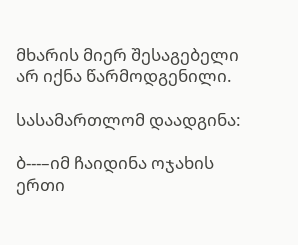მხარის მიერ შესაგებელი არ იქნა წარმოდგენილი.

სასამართლომ დაადგინა:

ბ---–იმ ჩაიდინა ოჯახის ერთი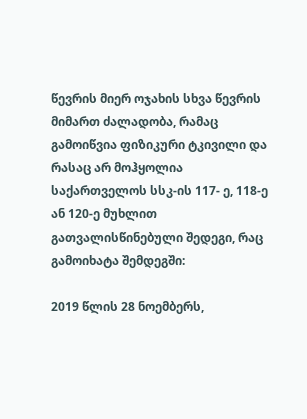წევრის მიერ ოჯახის სხვა წევრის მიმართ ძალადობა, რამაც გამოიწვია ფიზიკური ტკივილი და რასაც არ მოჰყოლია საქართველოს სსკ-ის 117- ე, 118-ე ან 120-ე მუხლით გათვალისწინებული შედეგი, რაც გამოიხატა შემდეგში:

2019 წლის 28 ნოემბერს,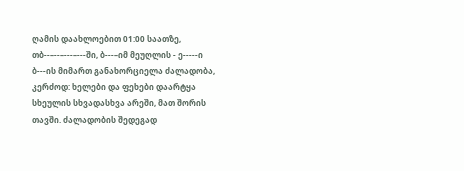ღამის დაახლოებით 01:00 საათზე, თბ--–--–---–---ში, ბ---–იმ მეუღლის - ე-----ი ბ---ის მიმართ განახორციელა ძალადობა, კერძოდ: ხელები და ფეხები დაარტყა სხეულის სხვადასხვა არეში, მათ შორის თავში. ძალადობის შედეგად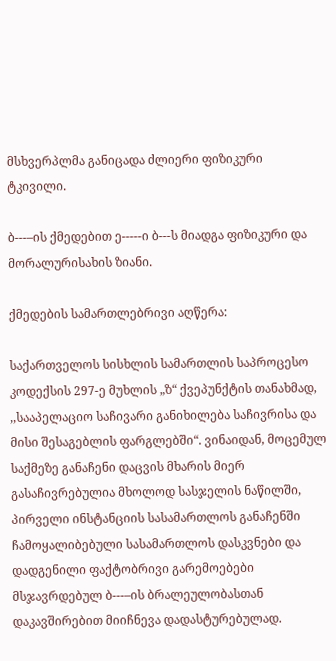მსხვერპლმა განიცადა ძლიერი ფიზიკური ტკივილი.

ბ---–ის ქმედებით ე-----ი ბ---ს მიადგა ფიზიკური და მორალურისახის ზიანი.

ქმედების სამართლებრივი აღწერა:

საქართველოს სისხლის სამართლის საპროცესო კოდექსის 297-ე მუხლის „ზ“ ქვეპუნქტის თანახმად, ,,სააპელაციო საჩივარი განიხილება საჩივრისა და მისი შესაგებლის ფარგლებში“. ვინაიდან, მოცემულ საქმეზე განაჩენი დაცვის მხარის მიერ გასაჩივრებულია მხოლოდ სასჯელის ნაწილში, პირველი ინსტანციის სასამართლოს განაჩენში ჩამოყალიბებული სასამართლოს დასკვნები და დადგენილი ფაქტობრივი გარემოებები მსჯავრდებულ ბ---–ის ბრალეულობასთან დაკავშირებით მიიჩნევა დადასტურებულად.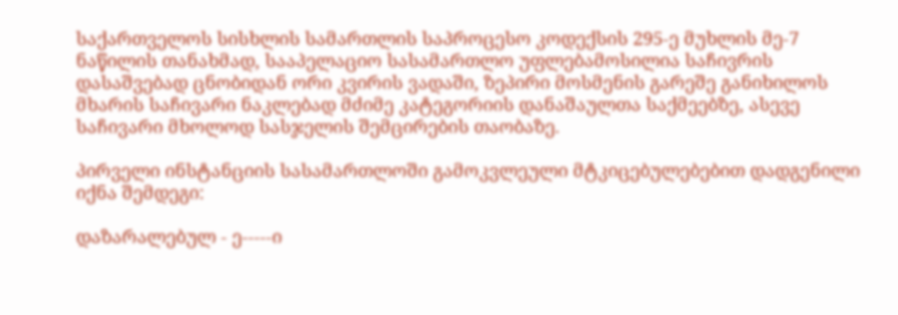საქართველოს სისხლის სამართლის საპროცესო კოდექსის 295-ე მუხლის მე-7 ნაწილის თანახმად, სააპელაციო სასამართლო უფლებამოსილია საჩივრის დასაშვებად ცნობიდან ორი კვირის ვადაში, ზეპირი მოსმენის გარეშე განიხილოს მხარის საჩივარი ნაკლებად მძიმე კატეგორიის დანაშაულთა საქმეებზე, ასევე საჩივარი მხოლოდ სასჯელის შემცირების თაობაზე.

პირველი ინსტანციის სასამართლოში გამოკვლეული მტკიცებულებებით დადგენილი იქნა შემდეგი:

დაზარალებულ - ე-----ი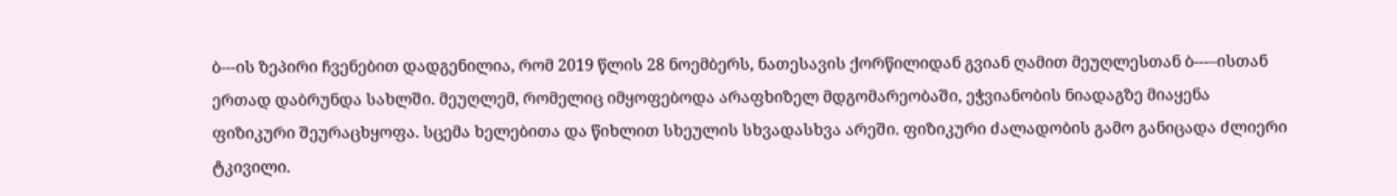ბ---ის ზეპირი ჩვენებით დადგენილია, რომ 2019 წლის 28 ნოემბერს, ნათესავის ქორწილიდან გვიან ღამით მეუღლესთან ბ---–ისთან ერთად დაბრუნდა სახლში. მეუღლემ, რომელიც იმყოფებოდა არაფხიზელ მდგომარეობაში, ეჭვიანობის ნიადაგზე მიაყენა ფიზიკური შეურაცხყოფა. სცემა ხელებითა და წიხლით სხეულის სხვადასხვა არეში. ფიზიკური ძალადობის გამო განიცადა ძლიერი ტკივილი.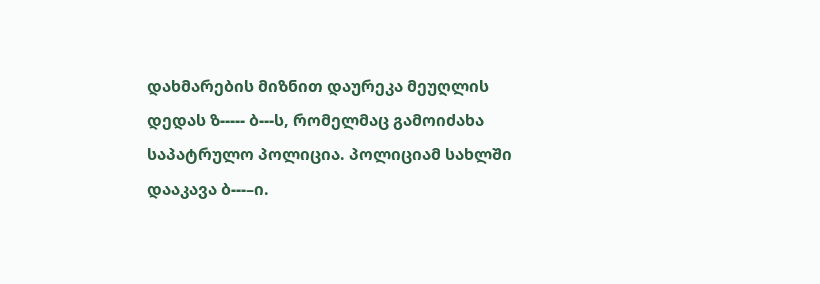დახმარების მიზნით დაურეკა მეუღლის დედას ზ----- ბ---ს, რომელმაც გამოიძახა საპატრულო პოლიცია. პოლიციამ სახლში დააკავა ბ---–ი.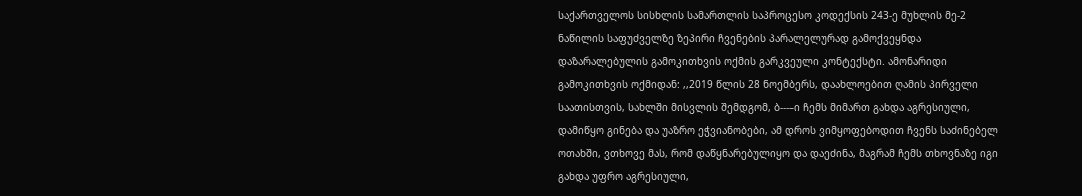საქართველოს სისხლის სამართლის საპროცესო კოდექსის 243-ე მუხლის მე-2 ნაწილის საფუძველზე ზეპირი ჩვენების პარალელურად გამოქვეყნდა დაზარალებულის გამოკითხვის ოქმის გარკვეული კონტექსტი. ამონარიდი გამოკითხვის ოქმიდან: ,,2019 წლის 28 ნოემბერს, დაახლოებით ღამის პირველი საათისთვის, სახლში მისვლის შემდგომ, ბ---–ი ჩემს მიმართ გახდა აგრესიული, დამიწყო გინება და უაზრო ეჭვიანობები, ამ დროს ვიმყოფებოდით ჩვენს საძინებელ ოთახში, ვთხოვე მას, რომ დაწყნარებულიყო და დაეძინა, მაგრამ ჩემს თხოვნაზე იგი გახდა უფრო აგრესიული,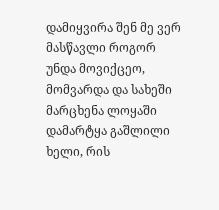დამიყვირა შენ მე ვერ მასწავლი როგორ უნდა მოვიქცეო, მომვარდა და სახეში მარცხენა ლოყაში დამარტყა გაშლილი ხელი, რის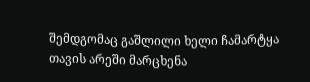შემდგომაც გაშლილი ხელი ჩამარტყა თავის არეში მარცხენა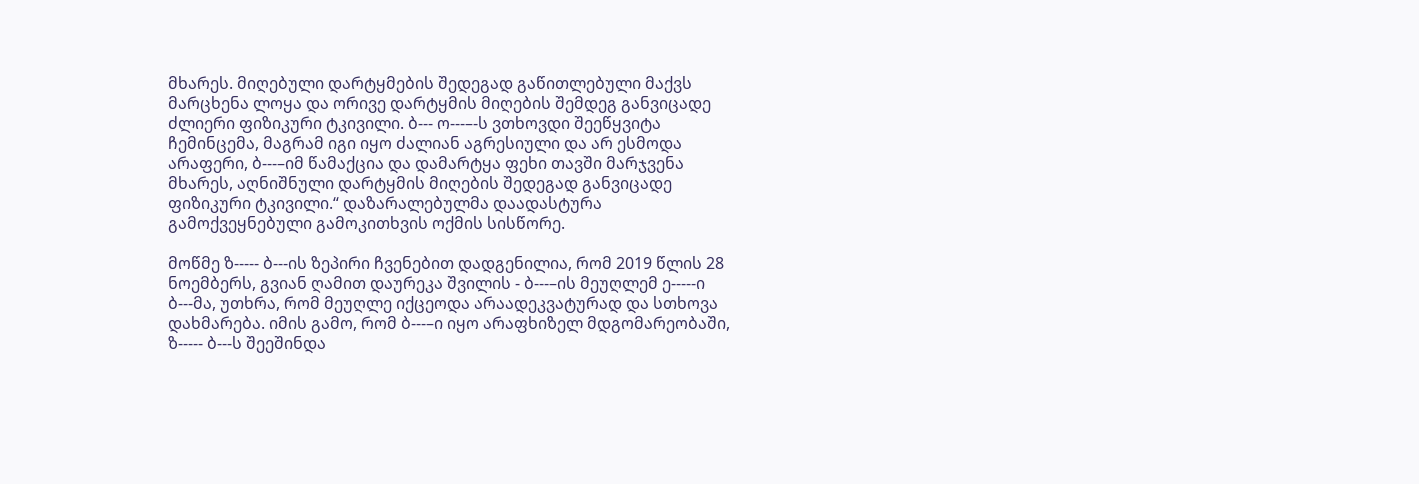მხარეს. მიღებული დარტყმების შედეგად გაწითლებული მაქვს მარცხენა ლოყა და ორივე დარტყმის მიღების შემდეგ განვიცადე ძლიერი ფიზიკური ტკივილი. ბ--- ო---–-ს ვთხოვდი შეეწყვიტა ჩემინცემა, მაგრამ იგი იყო ძალიან აგრესიული და არ ესმოდა არაფერი, ბ---–იმ წამაქცია და დამარტყა ფეხი თავში მარჯვენა მხარეს, აღნიშნული დარტყმის მიღების შედეგად განვიცადე ფიზიკური ტკივილი.“ დაზარალებულმა დაადასტურა გამოქვეყნებული გამოკითხვის ოქმის სისწორე.

მოწმე ზ----- ბ---ის ზეპირი ჩვენებით დადგენილია, რომ 2019 წლის 28 ნოემბერს, გვიან ღამით დაურეკა შვილის - ბ---–ის მეუღლემ ე-----ი ბ---მა, უთხრა, რომ მეუღლე იქცეოდა არაადეკვატურად და სთხოვა დახმარება. იმის გამო, რომ ბ---–ი იყო არაფხიზელ მდგომარეობაში, ზ----- ბ---ს შეეშინდა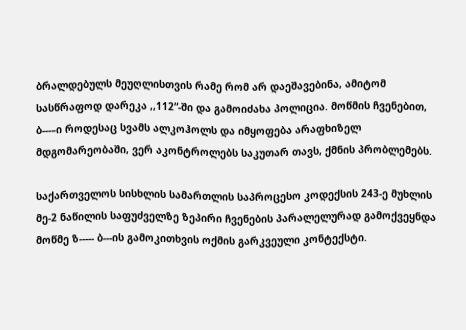ბრალდებულს მეუღლისთვის რამე რომ არ დაეშავებინა, ამიტომ სასწრაფოდ დარეკა ,,112“-ში და გამოიძახა პოლიცია. მოწმის ჩვენებით, ბ---–ი როდესაც სვამს ალკოჰოლს და იმყოფება არაფხიზელ მდგომარეობაში, ვერ აკონტროლებს საკუთარ თავს, ქმნის პრობლემებს.

საქართველოს სისხლის სამართლის საპროცესო კოდექსის 243-ე მუხლის მე-2 ნაწილის საფუძველზე ზეპირი ჩვენების პარალელურად გამოქვეყნდა მოწმე ზ----- ბ---ის გამოკითხვის ოქმის გარკვეული კონტექსტი.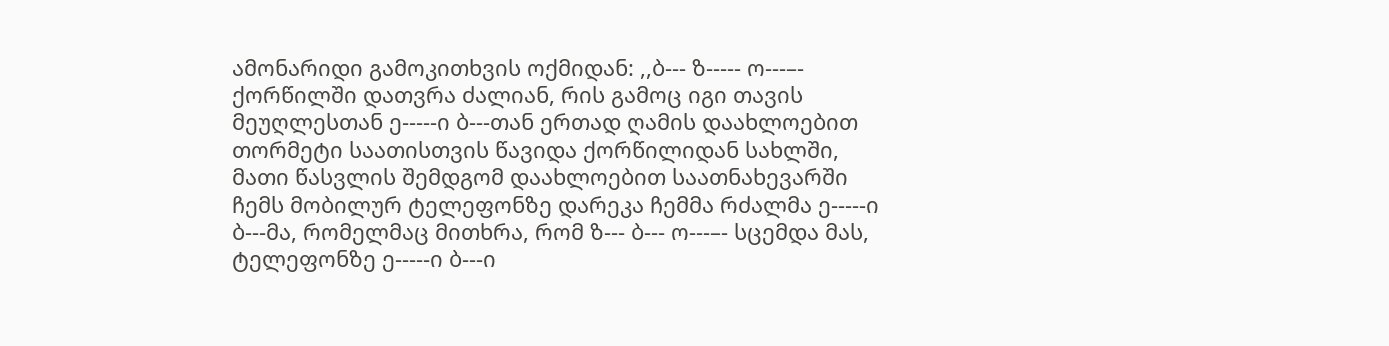ამონარიდი გამოკითხვის ოქმიდან: ,,ბ--- ზ----- ო---–- ქორწილში დათვრა ძალიან, რის გამოც იგი თავის მეუღლესთან ე-----ი ბ---თან ერთად ღამის დაახლოებით თორმეტი საათისთვის წავიდა ქორწილიდან სახლში, მათი წასვლის შემდგომ დაახლოებით საათნახევარში ჩემს მობილურ ტელეფონზე დარეკა ჩემმა რძალმა ე-----ი ბ---მა, რომელმაც მითხრა, რომ ზ--- ბ--- ო---–- სცემდა მას, ტელეფონზე ე-----ი ბ---ი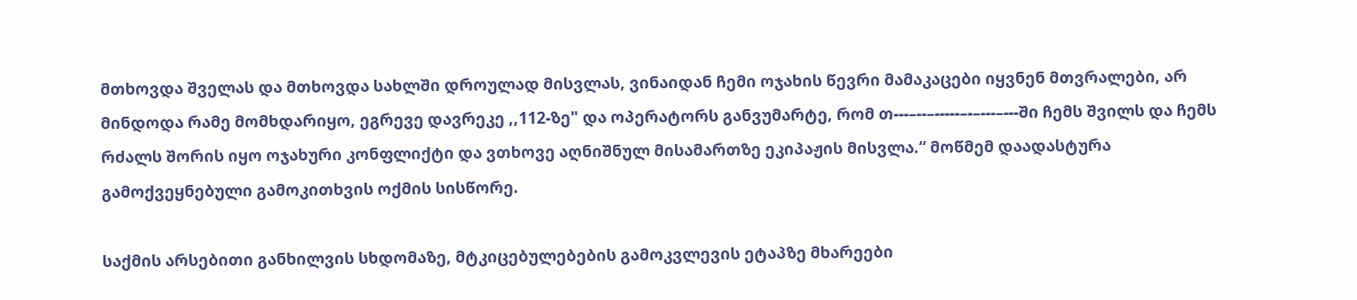მთხოვდა შველას და მთხოვდა სახლში დროულად მისვლას, ვინაიდან ჩემი ოჯახის წევრი მამაკაცები იყვნენ მთვრალები, არ მინდოდა რამე მომხდარიყო, ეგრევე დავრეკე ,,112-ზე" და ოპერატორს განვუმარტე, რომ თ---–--–-----–-–---–---ში ჩემს შვილს და ჩემს რძალს შორის იყო ოჯახური კონფლიქტი და ვთხოვე აღნიშნულ მისამართზე ეკიპაჟის მისვლა.“ მოწმემ დაადასტურა გამოქვეყნებული გამოკითხვის ოქმის სისწორე.

საქმის არსებითი განხილვის სხდომაზე, მტკიცებულებების გამოკვლევის ეტაპზე მხარეები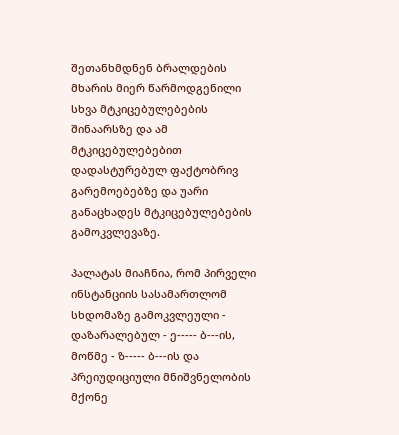შეთანხმდნენ ბრალდების მხარის მიერ წარმოდგენილი სხვა მტკიცებულებების შინაარსზე და ამ მტკიცებულებებით დადასტურებულ ფაქტობრივ გარემოებებზე და უარი განაცხადეს მტკიცებულებების გამოკვლევაზე.

პალატას მიაჩნია, რომ პირველი ინსტანციის სასამართლომ სხდომაზე გამოკვლეული - დაზარალებულ - ე----- ბ---ის, მოწმე - ზ----- ბ---ის და პრეიუდიციული მნიშვნელობის მქონე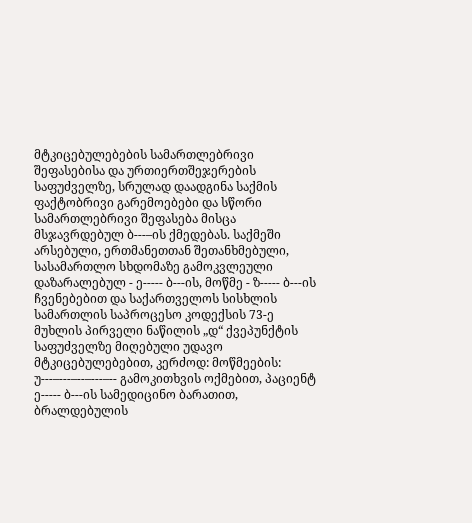მტკიცებულებების სამართლებრივი შეფასებისა და ურთიერთშეჯერების საფუძველზე, სრულად დაადგინა საქმის ფაქტობრივი გარემოებები და სწორი სამართლებრივი შეფასება მისცა მსჯავრდებულ ბ---–ის ქმედებას. საქმეში არსებული, ერთმანეთთან შეთანხმებული, სასამართლო სხდომაზე გამოკვლეული დაზარალებულ - ე----- ბ---ის, მოწმე - ზ----- ბ---ის ჩვენებებით და საქართველოს სისხლის სამართლის საპროცესო კოდექსის 73-ე მუხლის პირველი ნაწილის „დ“ ქვეპუნქტის საფუძველზე მიღებული უდავო მტკიცებულებებით, კერძოდ: მოწმეების: უ---–---–--–---–-- გამოკითხვის ოქმებით, პაციენტ ე----- ბ---ის სამედიცინო ბარათით, ბრალდებულის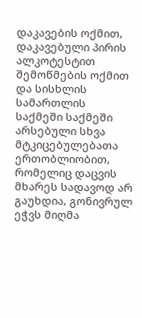დაკავების ოქმით, დაკავებული პირის ალკოტესტით შემოწმების ოქმით და სისხლის სამართლის საქმეში საქმეში არსებული სხვა მტკიცებულებათა ერთობლიობით, რომელიც დაცვის მხარეს სადავოდ არ გაუხდია, გონივრულ ეჭვს მიღმა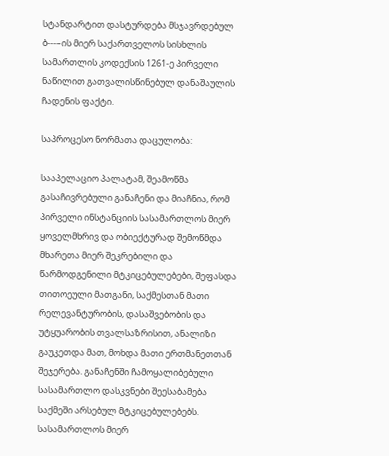სტანდარტით დასტურდება მსჯავრდებულ ბ---–ის მიერ საქართველოს სისხლის სამართლის კოდექსის 1261-ე პირველი ნაწილით გათვალისწინებულ დანაშაულის ჩადენის ფაქტი.

საპროცესო ნორმათა დაცულობა:

სააპელაციო პალატამ, შეამოწმა გასაჩივრებული განაჩენი და მიაჩნია, რომ პირველი ინსტანციის სასამართლოს მიერ ყოველმხრივ და ობიექტურად შემოწმდა მხარეთა მიერ შეკრებილი და წარმოდგენილი მტკიცებულებები, შეფასდა თითოეული მათგანი, საქმესთან მათი რელევანტურობის, დასაშვებობის და უტყუარობის თვალსაზრისით, ანალიზი გაუკეთდა მათ, მოხდა მათი ერთმანეთთან შეჯერება. განაჩენში ჩამოყალიბებული სასამართლო დასკვნები შეესაბამება საქმეში არსებულ მტკიცებულებებს. სასამართლოს მიერ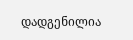დადგენილია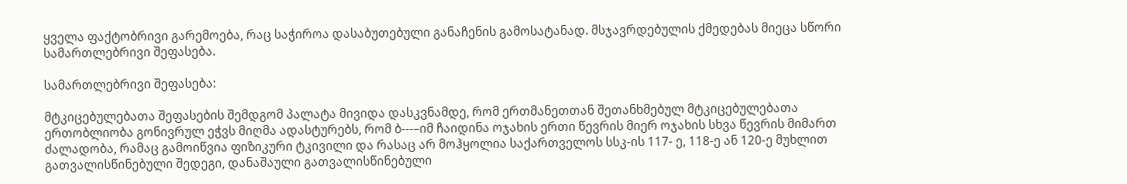ყველა ფაქტობრივი გარემოება, რაც საჭიროა დასაბუთებული განაჩენის გამოსატანად. მსჯავრდებულის ქმედებას მიეცა სწორი სამართლებრივი შეფასება.

სამართლებრივი შეფასება:

მტკიცებულებათა შეფასების შემდგომ პალატა მივიდა დასკვნამდე, რომ ერთმანეთთან შეთანხმებულ მტკიცებულებათა ერთობლიობა გონივრულ ეჭვს მიღმა ადასტურებს, რომ ბ---–იმ ჩაიდინა ოჯახის ერთი წევრის მიერ ოჯახის სხვა წევრის მიმართ ძალადობა, რამაც გამოიწვია ფიზიკური ტკივილი და რასაც არ მოჰყოლია საქართველოს სსკ-ის 117- ე, 118-ე ან 120-ე მუხლით გათვალისწინებული შედეგი, დანაშაული გათვალისწინებული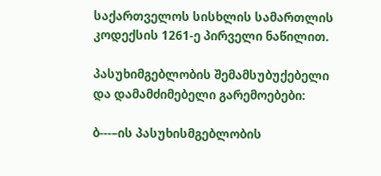საქართველოს სისხლის სამართლის კოდექსის 1261-ე პირველი ნაწილით.

პასუხიმგებლობის შემამსუბუქებელი და დამამძიმებელი გარემოებები:

ბ---–ის პასუხისმგებლობის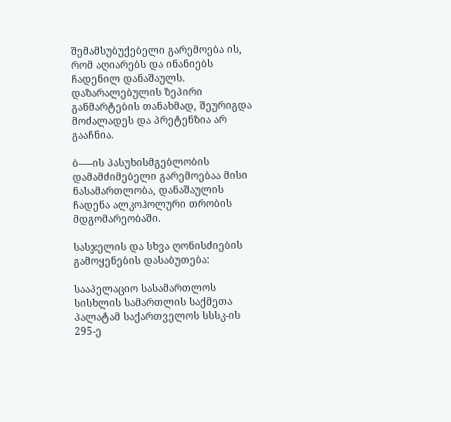შემამსუბუქებელი გარემოება ის, რომ აღიარებს და ინანიებს ჩადენილ დანაშაულს. დაზარალებულის ზეპირი განმარტების თანახმად, შეურიგდა მოძალადეს და პრეტენზია არ გააჩნია.

ბ---–ის პასუხისმგებლობის დამამძიმებელი გარემოებაა მისი ნასამართლობა, დანაშაულის ჩადენა ალკოჰოლური თრობის მდგომარეობაში.

სასჯელის და სხვა ღონისძიების გამოყენების დასაბუთება:

სააპელაციო სასამართლოს სისხლის სამართლის საქმეთა პალატამ საქართველოს სსსკ-ის 295-ე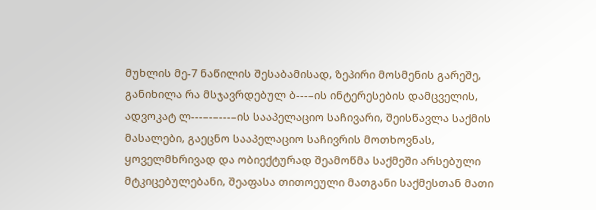მუხლის მე-7 ნაწილის შესაბამისად, ზეპირი მოსმენის გარეშე, განიხილა რა მსჯავრდებულ ბ---–ის ინტერესების დამცველის, ადვოკატ ლ---–-–---–ის სააპელაციო საჩივარი, შეისწავლა საქმის მასალები, გაეცნო სააპელაციო საჩივრის მოთხოვნას, ყოველმხრივად და ობიექტურად შეამოწმა საქმეში არსებული მტკიცებულებანი, შეაფასა თითოეული მათგანი საქმესთან მათი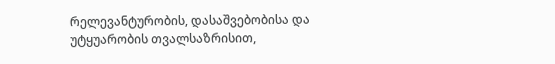რელევანტურობის, დასაშვებობისა და უტყუარობის თვალსაზრისით,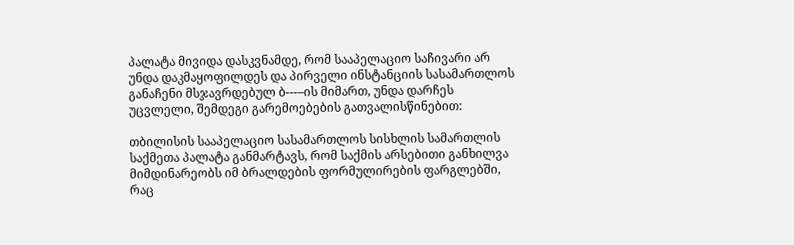პალატა მივიდა დასკვნამდე, რომ სააპელაციო საჩივარი არ უნდა დაკმაყოფილდეს და პირველი ინსტანციის სასამართლოს განაჩენი მსჯავრდებულ ბ---–ის მიმართ, უნდა დარჩეს უცვლელი, შემდეგი გარემოებების გათვალისწინებით:

თბილისის სააპელაციო სასამართლოს სისხლის სამართლის საქმეთა პალატა განმარტავს, რომ საქმის არსებითი განხილვა მიმდინარეობს იმ ბრალდების ფორმულირების ფარგლებში, რაც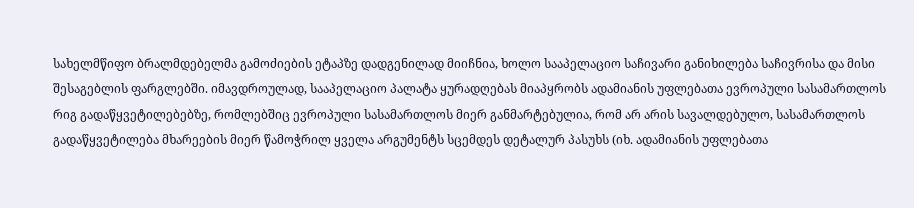სახელმწიფო ბრალმდებელმა გამოძიების ეტაპზე დადგენილად მიიჩნია, ხოლო სააპელაციო საჩივარი განიხილება საჩივრისა და მისი შესაგებლის ფარგლებში. იმავდროულად, სააპელაციო პალატა ყურადღებას მიაპყრობს ადამიანის უფლებათა ევროპული სასამართლოს რიგ გადაწყვეტილებებზე, რომლებშიც ევროპული სასამართლოს მიერ განმარტებულია, რომ არ არის სავალდებულო, სასამართლოს გადაწყვეტილება მხარეების მიერ წამოჭრილ ყველა არგუმენტს სცემდეს დეტალურ პასუხს (იხ. ადამიანის უფლებათა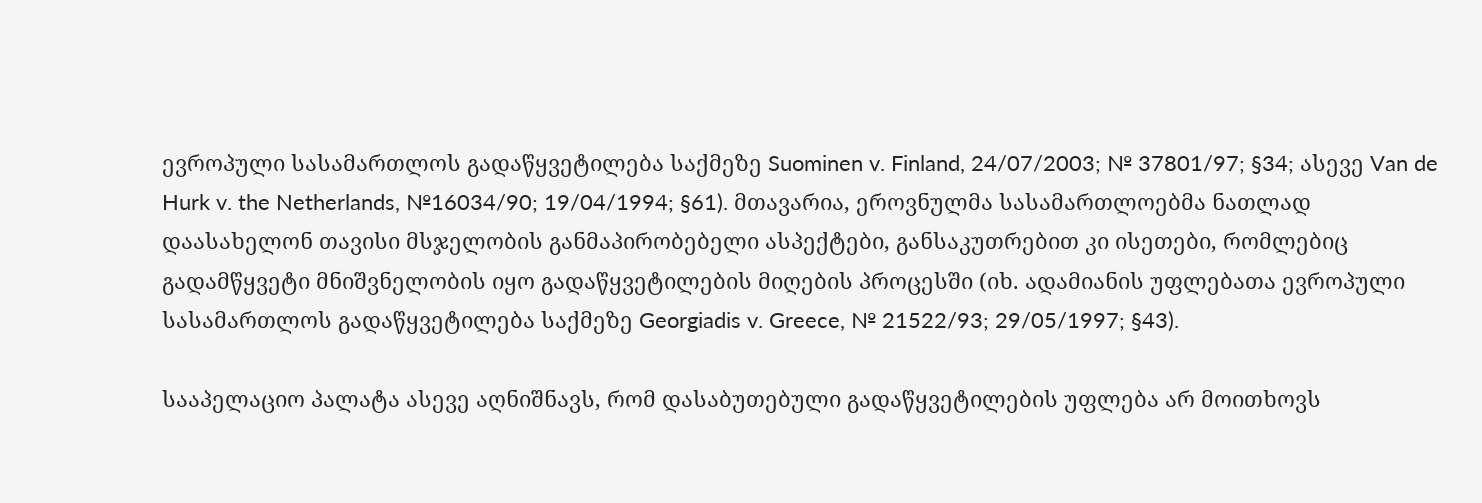ევროპული სასამართლოს გადაწყვეტილება საქმეზე Suominen v. Finland, 24/07/2003; № 37801/97; §34; ასევე Van de Hurk v. the Netherlands, №16034/90; 19/04/1994; §61). მთავარია, ეროვნულმა სასამართლოებმა ნათლად დაასახელონ თავისი მსჯელობის განმაპირობებელი ასპექტები, განსაკუთრებით კი ისეთები, რომლებიც გადამწყვეტი მნიშვნელობის იყო გადაწყვეტილების მიღების პროცესში (იხ. ადამიანის უფლებათა ევროპული სასამართლოს გადაწყვეტილება საქმეზე Georgiadis v. Greece, № 21522/93; 29/05/1997; §43).

სააპელაციო პალატა ასევე აღნიშნავს, რომ დასაბუთებული გადაწყვეტილების უფლება არ მოითხოვს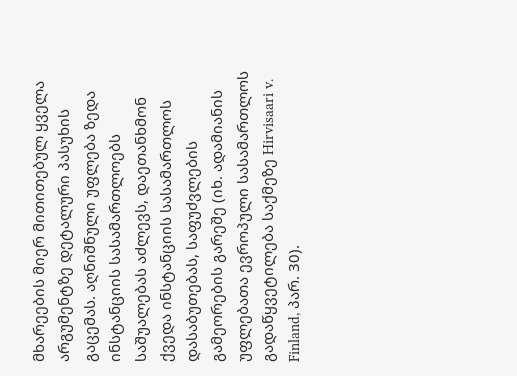მხარეების მიერ მითითებულ ყველა არგუმენტზე დეტალური პასუხის გაცემას. აღნიშნული უფლება ზედა ინსტანციის სასამართლოებს საშუალებას აძლევს, დაეთანხმონ ქვედა ინსტანციის სასამართლოს დასაბუთებას, საფუძვლების გამეორების გარეშე (იხ. ადამიანის უფლებათა ევროპული სასამართლოს გადაწყვეტილება საქმეზე Hirvisaari v. Finland, პარ. 30).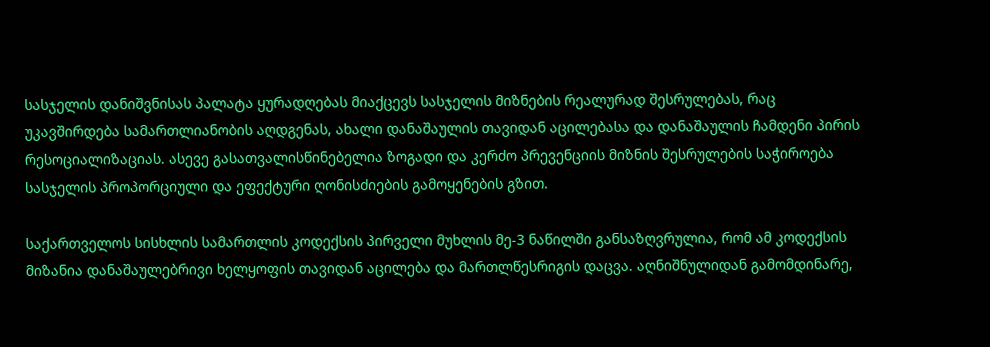სასჯელის დანიშვნისას პალატა ყურადღებას მიაქცევს სასჯელის მიზნების რეალურად შესრულებას, რაც უკავშირდება სამართლიანობის აღდგენას, ახალი დანაშაულის თავიდან აცილებასა და დანაშაულის ჩამდენი პირის რესოციალიზაციას. ასევე გასათვალისწინებელია ზოგადი და კერძო პრევენციის მიზნის შესრულების საჭიროება სასჯელის პროპორციული და ეფექტური ღონისძიების გამოყენების გზით.

საქართველოს სისხლის სამართლის კოდექსის პირველი მუხლის მე-3 ნაწილში განსაზღვრულია, რომ ამ კოდექსის მიზანია დანაშაულებრივი ხელყოფის თავიდან აცილება და მართლწესრიგის დაცვა. აღნიშნულიდან გამომდინარე,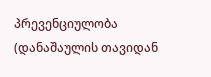პრევენციულობა (დანაშაულის თავიდან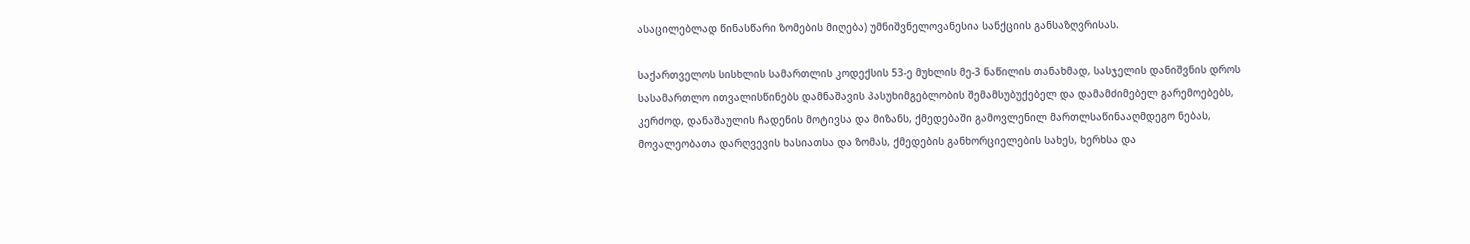ასაცილებლად წინასწარი ზომების მიღება) უმნიშვნელოვანესია სანქციის განსაზღვრისას.

საქართველოს სისხლის სამართლის კოდექსის 53-ე მუხლის მე-3 ნაწილის თანახმად, სასჯელის დანიშვნის დროს სასამართლო ითვალისწინებს დამნაშავის პასუხიმგებლობის შემამსუბუქებელ და დამამძიმებელ გარემოებებს, კერძოდ, დანაშაულის ჩადენის მოტივსა და მიზანს, ქმედებაში გამოვლენილ მართლსაწინააღმდეგო ნებას, მოვალეობათა დარღვევის ხასიათსა და ზომას, ქმედების განხორციელების სახეს, ხერხსა და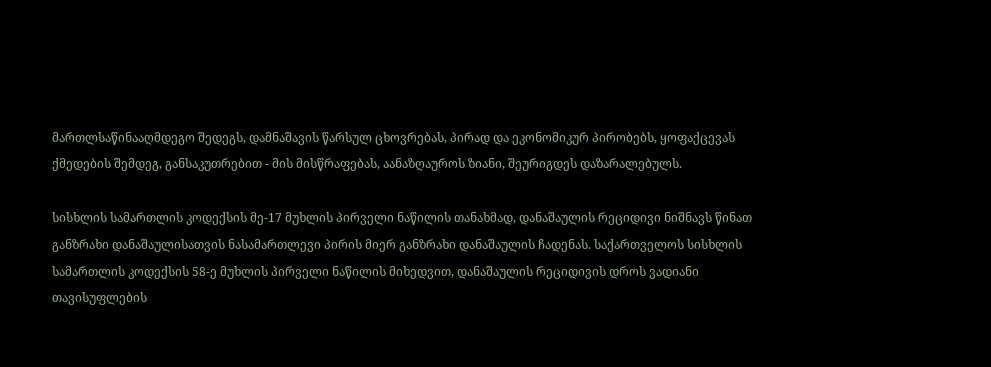მართლსაწინააღმდეგო შედეგს, დამნაშავის წარსულ ცხოვრებას, პირად და ეკონომიკურ პირობებს, ყოფაქცევას ქმედების შემდეგ, განსაკუთრებით - მის მისწრაფებას, აანაზღაუროს ზიანი, შეურიგდეს დაზარალებულს.

სისხლის სამართლის კოდექსის მე-17 მუხლის პირველი ნაწილის თანახმად, დანაშაულის რეციდივი ნიშნავს წინათ განზრახი დანაშაულისათვის ნასამართლევი პირის მიერ განზრახი დანაშაულის ჩადენას. საქართველოს სისხლის სამართლის კოდექსის 58-ე მუხლის პირველი ნაწილის მიხედვით, დანაშაულის რეციდივის დროს ვადიანი თავისუფლების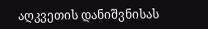აღკვეთის დანიშვნისას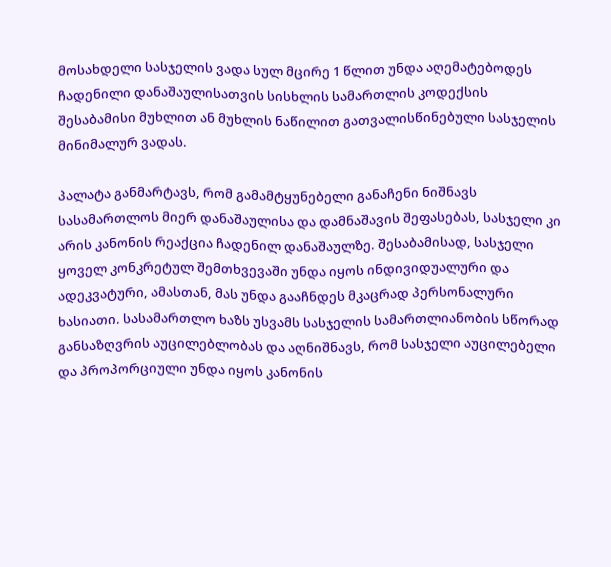მოსახდელი სასჯელის ვადა სულ მცირე 1 წლით უნდა აღემატებოდეს ჩადენილი დანაშაულისათვის სისხლის სამართლის კოდექსის შესაბამისი მუხლით ან მუხლის ნაწილით გათვალისწინებული სასჯელის მინიმალურ ვადას.

პალატა განმარტავს, რომ გამამტყუნებელი განაჩენი ნიშნავს სასამართლოს მიერ დანაშაულისა და დამნაშავის შეფასებას, სასჯელი კი არის კანონის რეაქცია ჩადენილ დანაშაულზე. შესაბამისად, სასჯელი ყოველ კონკრეტულ შემთხვევაში უნდა იყოს ინდივიდუალური და ადეკვატური, ამასთან, მას უნდა გააჩნდეს მკაცრად პერსონალური ხასიათი. სასამართლო ხაზს უსვამს სასჯელის სამართლიანობის სწორად განსაზღვრის აუცილებლობას და აღნიშნავს, რომ სასჯელი აუცილებელი და პროპორციული უნდა იყოს კანონის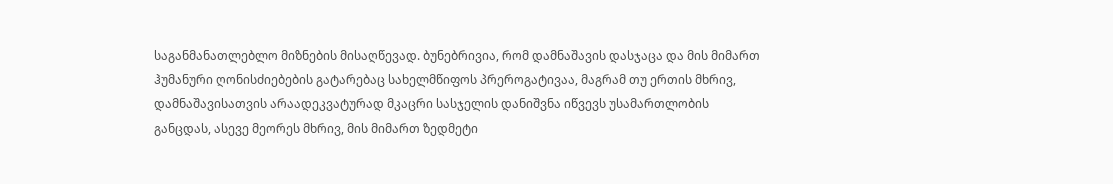საგანმანათლებლო მიზნების მისაღწევად. ბუნებრივია, რომ დამნაშავის დასჯაცა და მის მიმართ ჰუმანური ღონისძიებების გატარებაც სახელმწიფოს პრეროგატივაა, მაგრამ თუ ერთის მხრივ, დამნაშავისათვის არაადეკვატურად მკაცრი სასჯელის დანიშვნა იწვევს უსამართლობის განცდას, ასევე მეორეს მხრივ, მის მიმართ ზედმეტი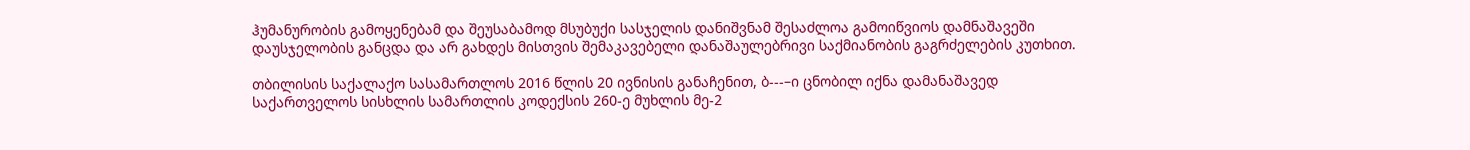ჰუმანურობის გამოყენებამ და შეუსაბამოდ მსუბუქი სასჯელის დანიშვნამ შესაძლოა გამოიწვიოს დამნაშავეში დაუსჯელობის განცდა და არ გახდეს მისთვის შემაკავებელი დანაშაულებრივი საქმიანობის გაგრძელების კუთხით.

თბილისის საქალაქო სასამართლოს 2016 წლის 20 ივნისის განაჩენით, ბ---–ი ცნობილ იქნა დამანაშავედ საქართველოს სისხლის სამართლის კოდექსის 260-ე მუხლის მე-2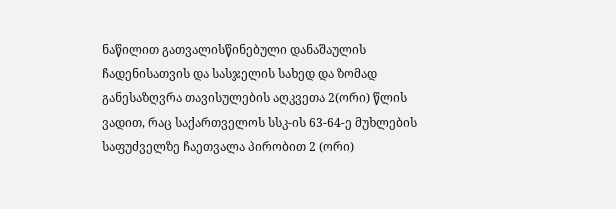ნაწილით გათვალისწინებული დანაშაულის ჩადენისათვის და სასჯელის სახედ და ზომად განესაზღვრა თავისულების აღკვეთა 2(ორი) წლის ვადით, რაც საქართველოს სსკ-ის 63-64-ე მუხლების საფუძველზე ჩაეთვალა პირობით 2 (ორი)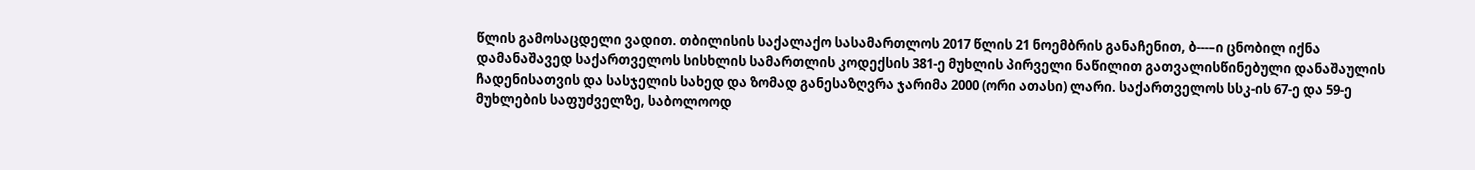წლის გამოსაცდელი ვადით. თბილისის საქალაქო სასამართლოს 2017 წლის 21 ნოემბრის განაჩენით, ბ---–ი ცნობილ იქნა დამანაშავედ საქართველოს სისხლის სამართლის კოდექსის 381-ე მუხლის პირველი ნაწილით გათვალისწინებული დანაშაულის ჩადენისათვის და სასჯელის სახედ და ზომად განესაზღვრა ჯარიმა 2000 (ორი ათასი) ლარი. საქართველოს სსკ-ის 67-ე და 59-ე მუხლების საფუძველზე, საბოლოოდ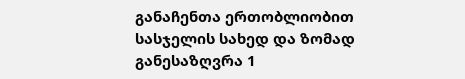განაჩენთა ერთობლიობით სასჯელის სახედ და ზომად განესაზღვრა 1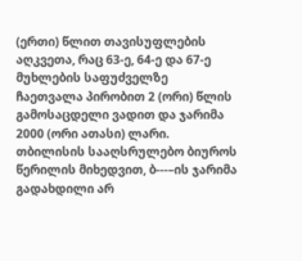(ერთი) წლით თავისუფლების აღკვეთა, რაც 63-ე, 64-ე და 67-ე მუხლების საფუძველზე ჩაეთვალა პირობით 2 (ორი) წლის გამოსაცდელი ვადით და ჯარიმა 2000 (ორი ათასი) ლარი. თბილისის სააღსრულებო ბიუროს წერილის მიხედვით, ბ---–ის ჯარიმა გადახდილი არ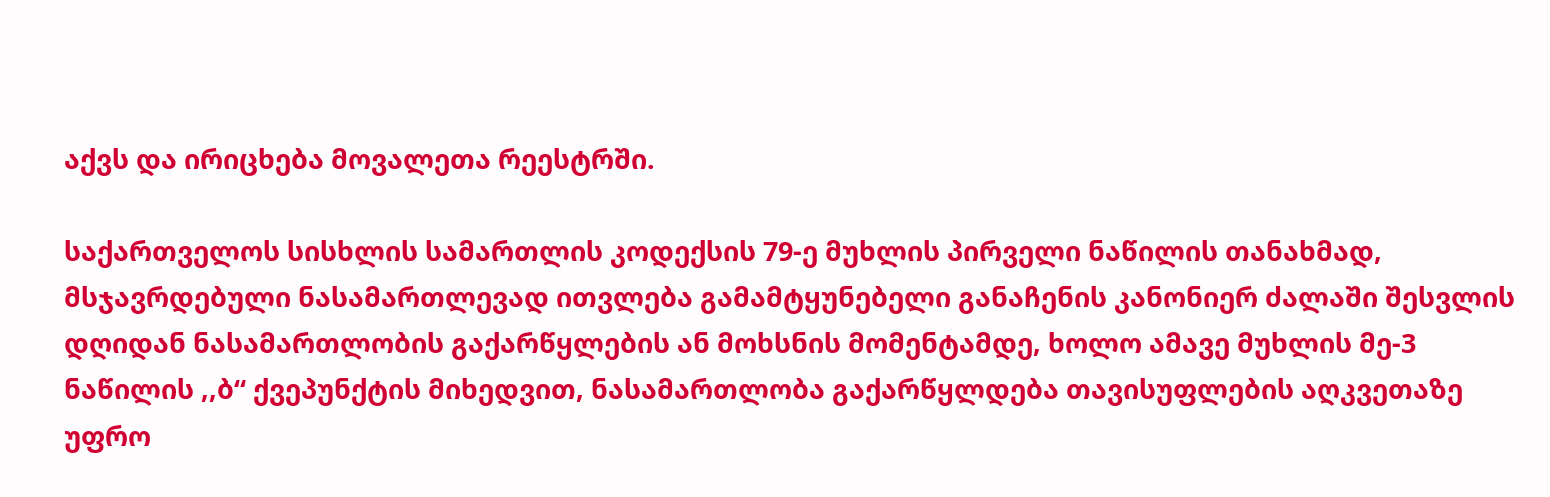აქვს და ირიცხება მოვალეთა რეესტრში.

საქართველოს სისხლის სამართლის კოდექსის 79-ე მუხლის პირველი ნაწილის თანახმად, მსჯავრდებული ნასამართლევად ითვლება გამამტყუნებელი განაჩენის კანონიერ ძალაში შესვლის დღიდან ნასამართლობის გაქარწყლების ან მოხსნის მომენტამდე, ხოლო ამავე მუხლის მე-3 ნაწილის ,,ბ“ ქვეპუნქტის მიხედვით, ნასამართლობა გაქარწყლდება თავისუფლების აღკვეთაზე უფრო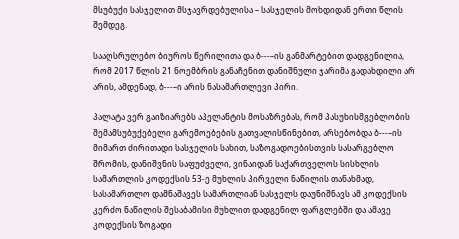მსუბუქი სასჯელით მსჯავრდებულისა – სასჯელის მოხდიდან ერთი წლის შემდეგ.

სააღსრულებო ბიუროს წერილითა და ბ---–ის განმარტებით დადგენილია, რომ 2017 წლის 21 ნოემბრის განაჩენით დანიშნული ჯარიმა გადახდილი არ არის, ამდენად, ბ---–ი არის ნასამართლევი პირი.

პალატა ვერ გაიზიარებს აპელანტის მოსაზრებას, რომ პასუხისმგებლობის შემამსუბუქებელი გარემოებების გათვალისწინებით, არსებობდა ბ---–ის მიმართ ძირითადი სასჯელის სახით, საზოგადოებისთვის სასარგებლო შრომის, დანიშვნის საფუძველი, ვინაიდან საქართველოს სისხლის სამართლის კოდექსის 53-ე მუხლის პირველი ნაწილის თანახმად, სასამართლო დამნაშავეს სამართლიან სასჯელს დაუნიშნავს ამ კოდექსის კერძო ნაწილის შესაბამისი მუხლით დადგენილ ფარგლებში და ამავე კოდექსის ზოგადი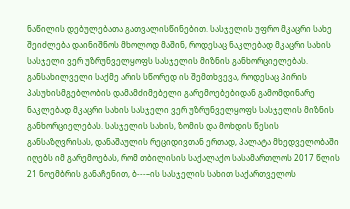ნაწილის დებულებათა გათვალისწინებით. სასჯელის უფრო მკაცრი სახე შეიძლება დაინიშნოს მხოლოდ მაშინ, როდესაც ნაკლებად მკაცრი სახის სასჯელი ვერ უზრუნველყოფს სასჯელის მიზნის განხორციელებას. განსახილველი საქმე არის სწორედ ის შემთხვევა, როდესაც პირის პასუხისმგებლობის დამამძიმებელი გარემოებებიდან გამომდინარე ნაკლებად მკაცრი სახის სასჯელი ვერ უზრუნველყოფს სასჯელის მიზნის განხორციელებას. სასჯელის სახის, ზომის და მოხდის წესის განსაზღვრისას, დანაშაულის რეციდივთან ერთად, პალატა მხედველობაში იღებს იმ გარემოებას, რომ თბილისის საქალაქო სასამართლოს 2017 წლის 21 ნოემბრის განაჩენით, ბ---–ის სასჯელის სახით საქართველოს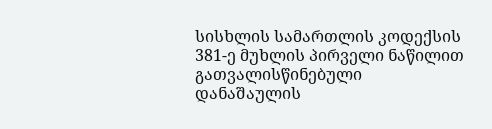სისხლის სამართლის კოდექსის 381-ე მუხლის პირველი ნაწილით გათვალისწინებული დანაშაულის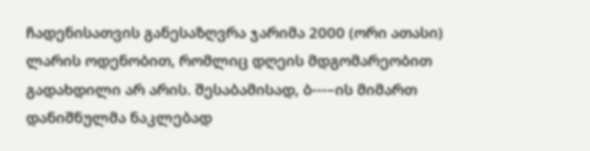ჩადენისათვის განესაზღვრა ჯარიმა 2000 (ორი ათასი) ლარის ოდენობით, რომლიც დღეის მდგომარეობით გადახდილი არ არის. შესაბამისად, ბ---–ის მიმართ დანიშნულმა ნაკლებად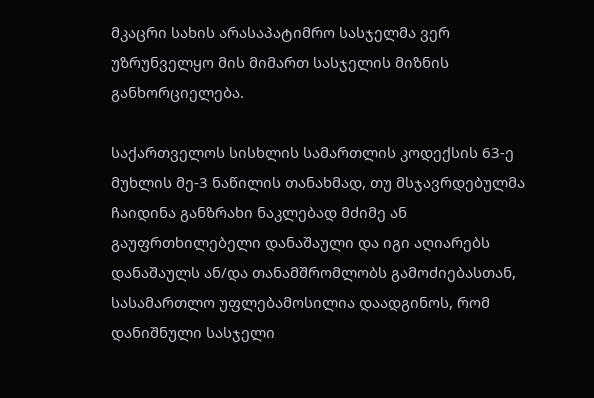მკაცრი სახის არასაპატიმრო სასჯელმა ვერ უზრუნველყო მის მიმართ სასჯელის მიზნის განხორციელება.

საქართველოს სისხლის სამართლის კოდექსის 63-ე მუხლის მე-3 ნაწილის თანახმად, თუ მსჯავრდებულმა ჩაიდინა განზრახი ნაკლებად მძიმე ან გაუფრთხილებელი დანაშაული და იგი აღიარებს დანაშაულს ან/და თანამშრომლობს გამოძიებასთან, სასამართლო უფლებამოსილია დაადგინოს, რომ დანიშნული სასჯელი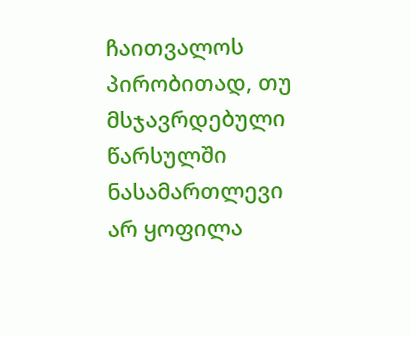ჩაითვალოს პირობითად, თუ მსჯავრდებული წარსულში ნასამართლევი არ ყოფილა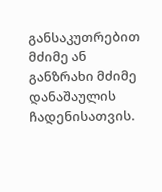განსაკუთრებით მძიმე ან განზრახი მძიმე დანაშაულის ჩადენისათვის.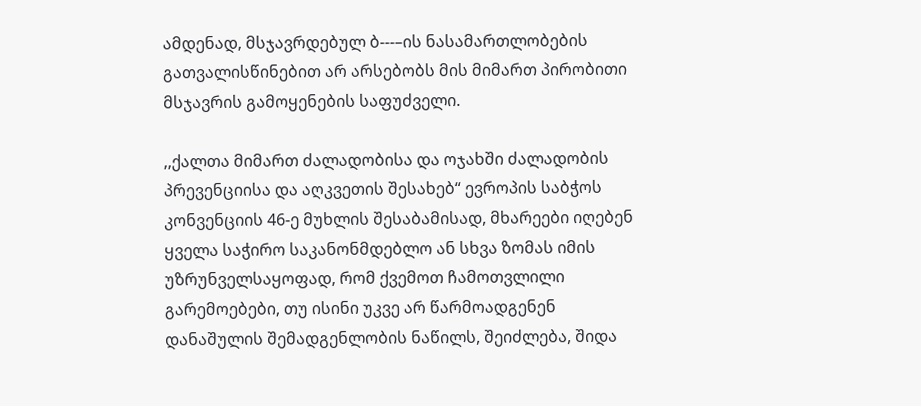ამდენად, მსჯავრდებულ ბ---–ის ნასამართლობების გათვალისწინებით არ არსებობს მის მიმართ პირობითი მსჯავრის გამოყენების საფუძველი.

,,ქალთა მიმართ ძალადობისა და ოჯახში ძალადობის პრევენციისა და აღკვეთის შესახებ“ ევროპის საბჭოს კონვენციის 46-ე მუხლის შესაბამისად, მხარეები იღებენ ყველა საჭირო საკანონმდებლო ან სხვა ზომას იმის უზრუნველსაყოფად, რომ ქვემოთ ჩამოთვლილი გარემოებები, თუ ისინი უკვე არ წარმოადგენენ დანაშულის შემადგენლობის ნაწილს, შეიძლება, შიდა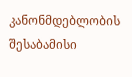კანონმდებლობის შესაბამისი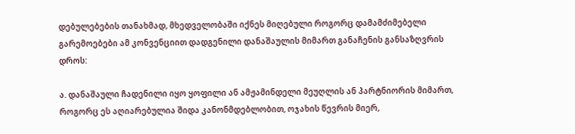დებულებების თანახმად, მხედველობაში იქნეს მიღებული როგორც დამამძიმებელი გარემოებები ამ კონვენციით დადგენილი დანაშაულის მიმართ განაჩენის განსაზღვრის დროს:

ა. დანაშაული ჩადენილი იყო ყოფილი ან ამჟამინდელი მეუღლის ან პარტნიორის მიმართ, როგორც ეს აღიარებულია შიდა კანონმდებლობით, ოჯახის წევრის მიერ,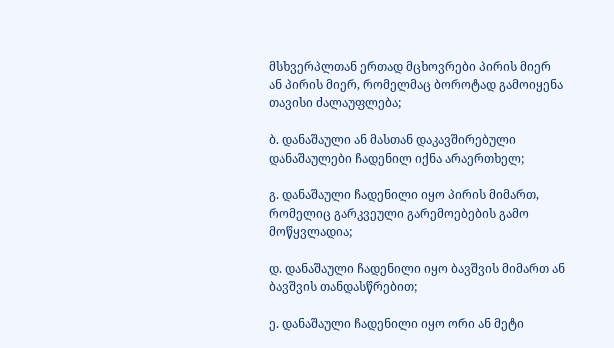მსხვერპლთან ერთად მცხოვრები პირის მიერ ან პირის მიერ, რომელმაც ბოროტად გამოიყენა თავისი ძალაუფლება;

ბ. დანაშაული ან მასთან დაკავშირებული დანაშაულები ჩადენილ იქნა არაერთხელ;

გ. დანაშაული ჩადენილი იყო პირის მიმართ, რომელიც გარკვეული გარემოებების გამო მოწყვლადია;

დ. დანაშაული ჩადენილი იყო ბავშვის მიმართ ან ბავშვის თანდასწრებით;

ე. დანაშაული ჩადენილი იყო ორი ან მეტი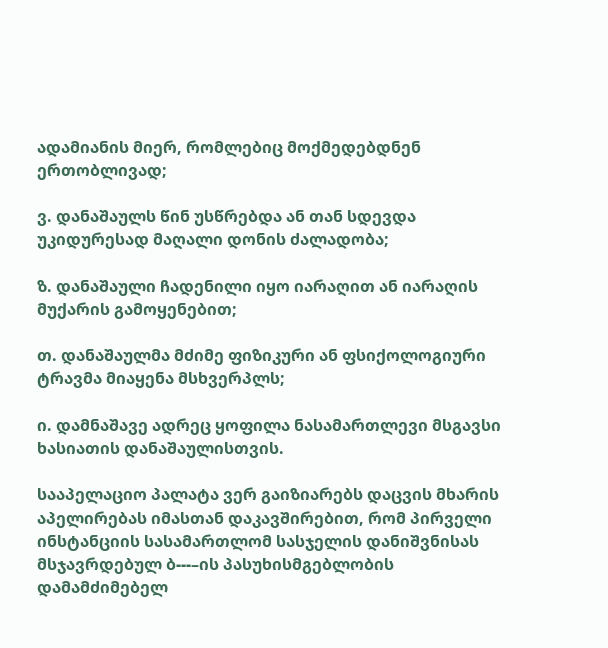ადამიანის მიერ, რომლებიც მოქმედებდნენ ერთობლივად;

ვ. დანაშაულს წინ უსწრებდა ან თან სდევდა უკიდურესად მაღალი დონის ძალადობა;

ზ. დანაშაული ჩადენილი იყო იარაღით ან იარაღის მუქარის გამოყენებით;

თ. დანაშაულმა მძიმე ფიზიკური ან ფსიქოლოგიური ტრავმა მიაყენა მსხვერპლს;

ი. დამნაშავე ადრეც ყოფილა ნასამართლევი მსგავსი ხასიათის დანაშაულისთვის.

სააპელაციო პალატა ვერ გაიზიარებს დაცვის მხარის აპელირებას იმასთან დაკავშირებით, რომ პირველი ინსტანციის სასამართლომ სასჯელის დანიშვნისას მსჯავრდებულ ბ---–ის პასუხისმგებლობის დამამძიმებელ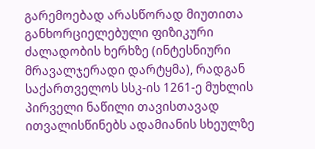გარემოებად არასწორად მიუთითა განხორციელებული ფიზიკური ძალადობის ხერხზე (ინტესნიური მრავალჯერადი დარტყმა), რადგან საქართველოს სსკ-ის 1261-ე მუხლის პირველი ნაწილი თავისთავად ითვალისწინებს ადამიანის სხეულზე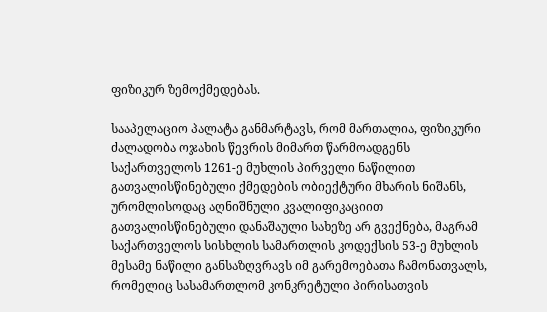ფიზიკურ ზემოქმედებას.

სააპელაციო პალატა განმარტავს, რომ მართალია, ფიზიკური ძალადობა ოჯახის წევრის მიმართ წარმოადგენს საქართველოს 1261-ე მუხლის პირველი ნაწილით გათვალისწინებული ქმედების ობიექტური მხარის ნიშანს, ურომლისოდაც აღნიშნული კვალიფიკაციით გათვალისწინებული დანაშაული სახეზე არ გვექნება, მაგრამ საქართველოს სისხლის სამართლის კოდექსის 53-ე მუხლის მესამე ნაწილი განსაზღვრავს იმ გარემოებათა ჩამონათვალს, რომელიც სასამართლომ კონკრეტული პირისათვის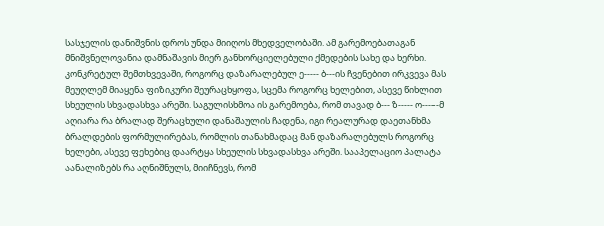სასჯელის დანიშვნის დროს უნდა მიიღოს მხედველობაში. ამ გარემოებათაგან მნიშვნელოვანია დამნაშავის მიერ განხორციელებული ქმედების სახე და ხერხი. კონკრეტულ შემთხვევაში, როგორც დაზარალებულ ე----- ბ---ის ჩვენებით ირკვევა მას მეუღლემ მიაყენა ფიზიკური შეურაცხყოფა, სცემა როგორც ხელებით, ასევე წიხლით სხეულის სხვადასხვა არეში. საგულისხმოა ის გარემოება, რომ თავად ბ--- ზ----- ო---–-მ აღიარა რა ბრალად შერაცხული დანაშაულის ჩადენა, იგი რეალურად დაეთანხმა ბრალდების ფორმულირებას, რომლის თანახმადაც მან დაზარალებულს როგორც ხელები, ასევე ფეხებიც დაარტყა სხეულის სხვადასხვა არეში. სააპელაციო პალატა აანალიზებს რა აღნიშნულს, მიიჩნევს, რომ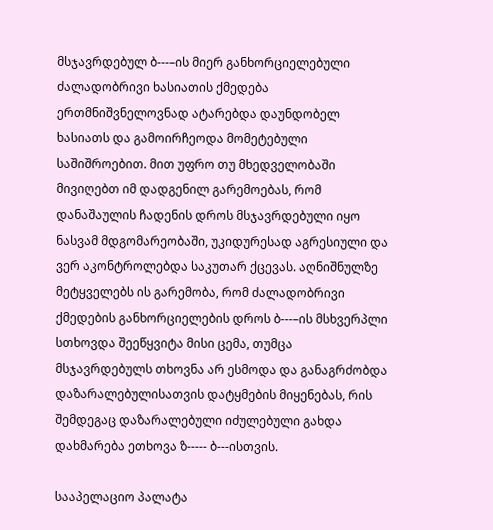მსჯავრდებულ ბ---–ის მიერ განხორციელებული ძალადობრივი ხასიათის ქმედება ერთმნიშვნელოვნად ატარებდა დაუნდობელ ხასიათს და გამოირჩეოდა მომეტებული საშიშროებით. მით უფრო თუ მხედველობაში მივიღებთ იმ დადგენილ გარემოებას, რომ დანაშაულის ჩადენის დროს მსჯავრდებული იყო ნასვამ მდგომარეობაში, უკიდურესად აგრესიული და ვერ აკონტროლებდა საკუთარ ქცევას. აღნიშნულზე მეტყველებს ის გარემობა, რომ ძალადობრივი ქმედების განხორციელების დროს ბ---–ის მსხვერპლი სთხოვდა შეეწყვიტა მისი ცემა, თუმცა მსჯავრდებულს თხოვნა არ ესმოდა და განაგრძობდა დაზარალებულისათვის დატყმების მიყენებას, რის შემდეგაც დაზარალებული იძულებული გახდა დახმარება ეთხოვა ზ----- ბ---ისთვის.

სააპელაციო პალატა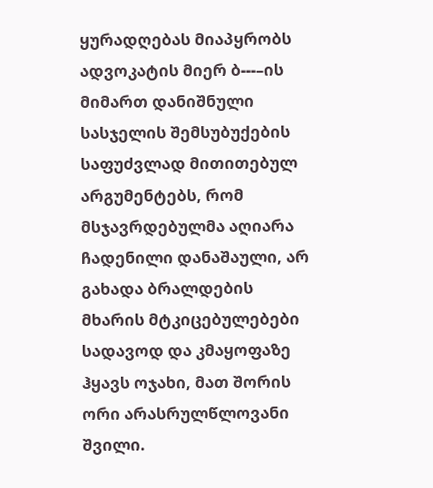ყურადღებას მიაპყრობს ადვოკატის მიერ ბ---–ის მიმართ დანიშნული სასჯელის შემსუბუქების საფუძვლად მითითებულ არგუმენტებს, რომ მსჯავრდებულმა აღიარა ჩადენილი დანაშაული, არ გახადა ბრალდების მხარის მტკიცებულებები სადავოდ და კმაყოფაზე ჰყავს ოჯახი, მათ შორის ორი არასრულწლოვანი შვილი.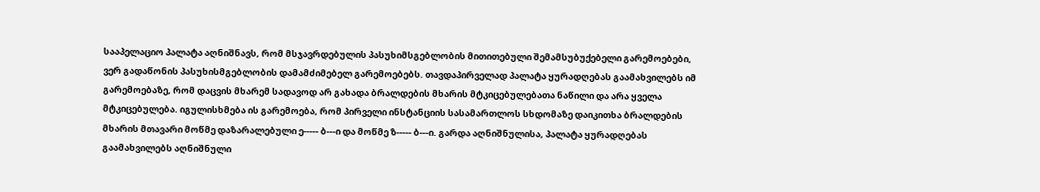სააპელაციო პალატა აღნიშნავს, რომ მსჯავრდებულის პასუხიმსგებლობის მითითებული შემამსუბუქებელი გარემოებები, ვერ გადაწონის პასუხისმგებლობის დამამძიმებელ გარემოებებს. თავდაპირველად პალატა ყურადღებას გაამახვილებს იმ გარემოებაზე, რომ დაცვის მხარემ სადავოდ არ გახადა ბრალდების მხარის მტკიცებულებათა ნაწილი და არა ყველა მტკიცებულება. იგულისხმება ის გარემოება, რომ პირველი ინსტანციის სასამართლოს სხდომაზე დაიკითხა ბრალდების მხარის მთავარი მოწმე დაზარალებული ე----- ბ---ი და მოწმე ზ----- ბ---ი. გარდა აღნიშნულისა, პალატა ყურადღებას გაამახვილებს აღნიშნული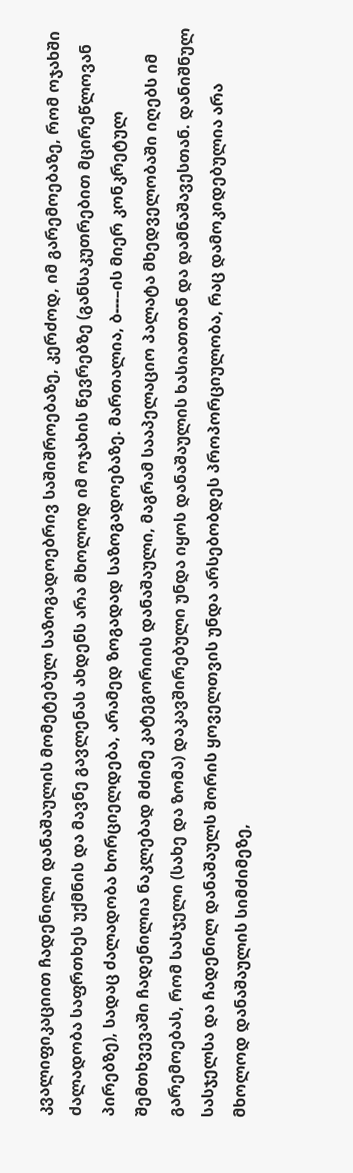კვალიფიკაციით ჩადენილი დანაშაულის მომეტებულ საზოგადოებრივ საშიშროებაზე, კერძოდ, იმ გარემოებაზე, რომ ოჯახში ძალადობა საფრთხეს უქმნის და მავნე გავლენას ახდენს არა მხოლოდ იმ ოჯახის წევრებზე (განსაკუთრებით მცირეწლოვან პირებზე), სადაც ძალადობა ხორციელდება, არამედ ზოგადად საზოგადოებაზე. მართალია, ბ---–ის მიერ კონკრეტულ შემთხვევაში ჩადენილია ნაკლებად მძიმე კატეგორიის დანაშაული, მაგრამ სააპელაციო პალატა მხედველობაში იღებს იმ გარემოებას, რომ სასჯელი (სახე და ზომა) დაკავშირებული უნდა იყოს დანაშაულის ხასიათთან და დამნაშავესთან. დანიშნულ სასჯელსა და ჩადენილ დანაშაულს შორის ყოველთვის უნდა არსებობდეს პროპორციულობა, რაც დამოკიდებულია არა მხოლოდ დანაშაულის სიმძიმეზე,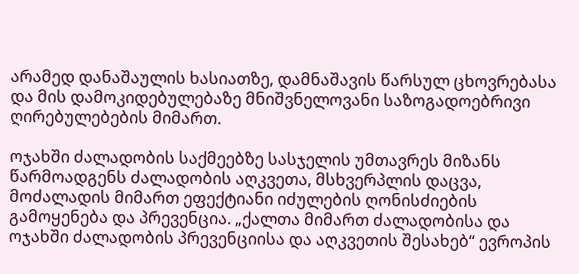არამედ დანაშაულის ხასიათზე, დამნაშავის წარსულ ცხოვრებასა და მის დამოკიდებულებაზე მნიშვნელოვანი საზოგადოებრივი ღირებულებების მიმართ.

ოჯახში ძალადობის საქმეებზე სასჯელის უმთავრეს მიზანს წარმოადგენს ძალადობის აღკვეთა, მსხვერპლის დაცვა, მოძალადის მიმართ ეფექტიანი იძულების ღონისძიების გამოყენება და პრევენცია. „ქალთა მიმართ ძალადობისა და ოჯახში ძალადობის პრევენციისა და აღკვეთის შესახებ“ ევროპის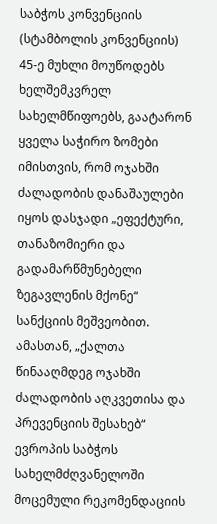საბჭოს კონვენციის (სტამბოლის კონვენციის) 45-ე მუხლი მოუწოდებს ხელშემკვრელ სახელმწიფოებს, გაატარონ ყველა საჭირო ზომები იმისთვის, რომ ოჯახში ძალადობის დანაშაულები იყოს დასჯადი „ეფექტური, თანაზომიერი და გადამარწმუნებელი ზეგავლენის მქონე“ სანქციის მეშვეობით. ამასთან, „ქალთა წინააღმდეგ ოჯახში ძალადობის აღკვეთისა და პრევენციის შესახებ“ ევროპის საბჭოს სახელმძღვანელოში მოცემული რეკომენდაციის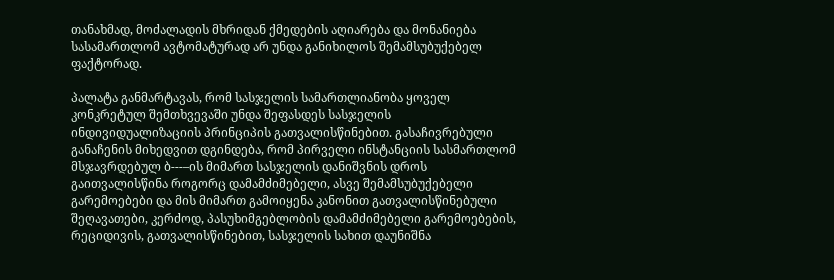თანახმად, მოძალადის მხრიდან ქმედების აღიარება და მონანიება სასამართლომ ავტომატურად არ უნდა განიხილოს შემამსუბუქებელ ფაქტორად.

პალატა განმარტავას, რომ სასჯელის სამართლიანობა ყოველ კონკრეტულ შემთხვევაში უნდა შეფასდეს სასჯელის ინდივიდუალიზაციის პრინციპის გათვალისწინებით. გასაჩივრებული განაჩენის მიხედვით დგინდება, რომ პირველი ინსტანციის სასმართლომ მსჯავრდებულ ბ---–ის მიმართ სასჯელის დანიშვნის დროს გაითვალისწინა როგორც დამამძიმებელი, ასვე შემამსუბუქებელი გარემოებები და მის მიმართ გამოიყენა კანონით გათვალისწინებული შეღავათები, კერძოდ, პასუხიმგებლობის დამამძიმებელი გარემოებების, რეციდივის, გათვალისწინებით, სასჯელის სახით დაუნიშნა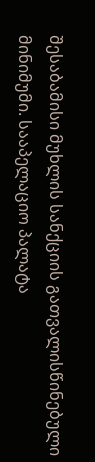შესაბამისი მუხლის სანქციის გათვალისწინებული მინიმუმი. სააპელაციო პალატა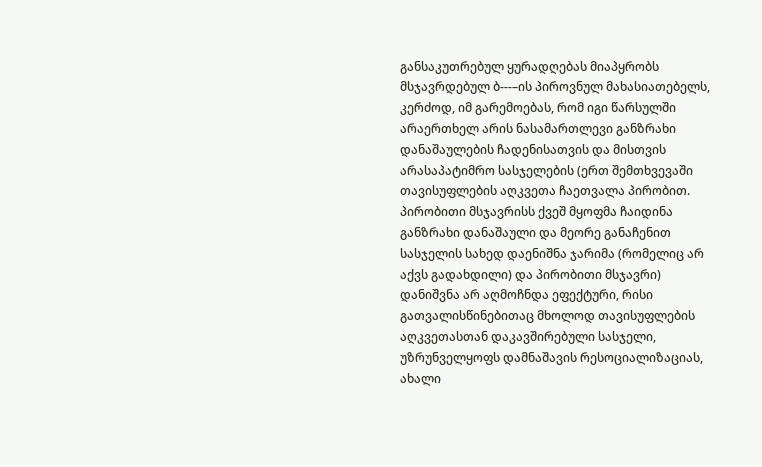განსაკუთრებულ ყურადღებას მიაპყრობს მსჯავრდებულ ბ---–ის პიროვნულ მახასიათებელს, კერძოდ, იმ გარემოებას, რომ იგი წარსულში არაერთხელ არის ნასამართლევი განზრახი დანაშაულების ჩადენისათვის და მისთვის არასაპატიმრო სასჯელების (ერთ შემთხვევაში თავისუფლების აღკვეთა ჩაეთვალა პირობით. პირობითი მსჯავრისს ქვეშ მყოფმა ჩაიდინა განზრახი დანაშაული და მეორე განაჩენით სასჯელის სახედ დაენიშნა ჯარიმა (რომელიც არ აქვს გადახდილი) და პირობითი მსჯავრი) დანიშვნა არ აღმოჩნდა ეფექტური, რისი გათვალისწინებითაც მხოლოდ თავისუფლების აღკვეთასთან დაკავშირებული სასჯელი, უზრუნველყოფს დამნაშავის რესოციალიზაციას, ახალი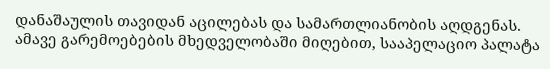დანაშაულის თავიდან აცილებას და სამართლიანობის აღდგენას. ამავე გარემოებების მხედველობაში მიღებით, სააპელაციო პალატა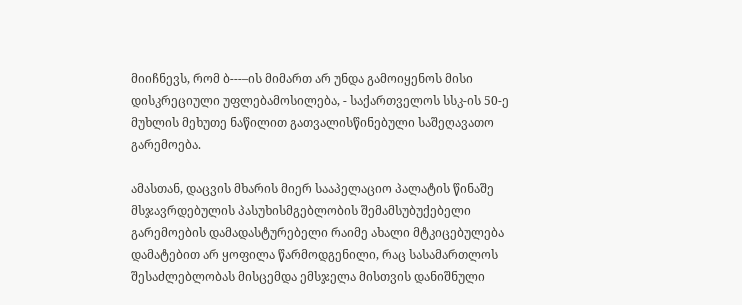მიიჩნევს, რომ ბ---–ის მიმართ არ უნდა გამოიყენოს მისი დისკრეციული უფლებამოსილება, - საქართველოს სსკ-ის 50-ე მუხლის მეხუთე ნაწილით გათვალისწინებული საშეღავათო გარემოება.

ამასთან, დაცვის მხარის მიერ სააპელაციო პალატის წინაშე მსჯავრდებულის პასუხისმგებლობის შემამსუბუქებელი გარემოების დამადასტურებელი რაიმე ახალი მტკიცებულება დამატებით არ ყოფილა წარმოდგენილი, რაც სასამართლოს შესაძლებლობას მისცემდა ემსჯელა მისთვის დანიშნული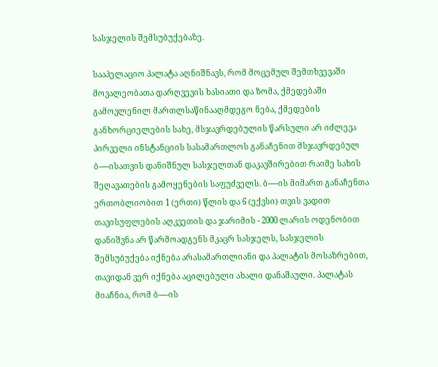სასჯელის შემსუბუქებაზე.

სააპელაციო პალატა აღნიშნავს, რომ მოცემულ შემთხვევაში მოვალეობათა დარღვევის ხასიათი და ზომა, ქმედებაში გამოვლენილ მართლსაწინააღმდეგო ნება, ქმედების განხორციელების სახე, მსჯავრდებულის წარსული არ იძლევა პირველი ინსტანციის სასამართლოს განაჩენით მსჯავრდებულ ბ---–ისათვის დანიშნულ სასჯელთან დაკავშირებით რაიმე სახის შეღავათების გამოყენების საფუძველს. ბ---–ის მიმართ განაჩენთა ერთობლიობით 1 (ერთი) წლის და 6 (ექვსი) თვის ვადით თავისუფლების აღკვეთის და ჯარიმის - 2000 ლარის ოდენობით დანიშვნა არ წარმოადგენს მკაცრ სასჯელს, სასჯელის შემსუბუქება იქნება არასამართლიანი და პალატის მოსაზრებით, თავიდან ვერ იქნება აცილებული ახალი დანაშაული. პალატას მიაჩნია, რომ ბ---–ის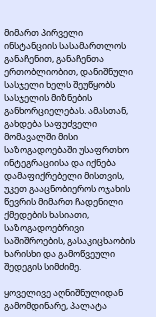მიმართ პირველი ინსტანციის სასამართლოს განაჩენით, განაჩენთა ერთობლიობით, დანიშნული სასჯელი ხელს შეუწყობს სასჯელის მიზნების განხორციელებას. ამასთან, გახდება საფუძველი მომავალში მისი საზოგადოებაში უსაფრთხო ინტეგრაციისა და იქნება დამაფიქრებელი მისთვის, უკეთ გააცნობიეროს ოჯახის წევრის მიმართ ჩადენილი ქმედების ხასიათი, საზოგადოებრივი საშიშროების, გასაკიცხაობის ხარისხი და გამოწვეული შედეგის სიმძიმე.

ყოველივე აღნიშნულიდან გამომდინარე, პალატა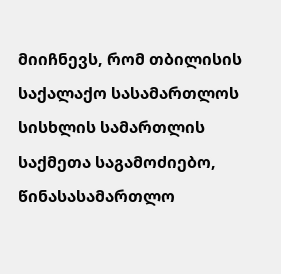მიიჩნევს, რომ თბილისის საქალაქო სასამართლოს სისხლის სამართლის საქმეთა საგამოძიებო, წინასასამართლო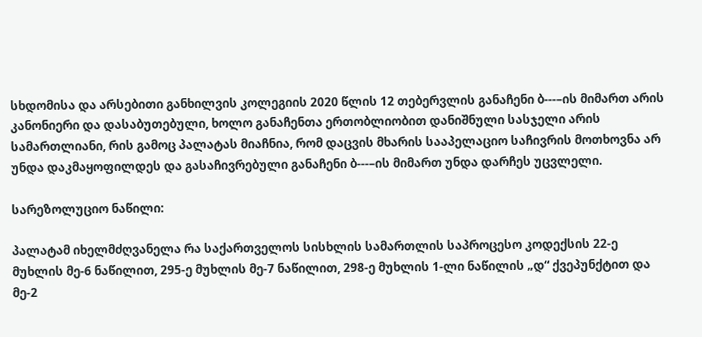სხდომისა და არსებითი განხილვის კოლეგიის 2020 წლის 12 თებერვლის განაჩენი ბ---–ის მიმართ არის კანონიერი და დასაბუთებული, ხოლო განაჩენთა ერთობლიობით დანიშნული სასჯელი არის სამართლიანი, რის გამოც პალატას მიაჩნია, რომ დაცვის მხარის სააპელაციო საჩივრის მოთხოვნა არ უნდა დაკმაყოფილდეს და გასაჩივრებული განაჩენი ბ---–ის მიმართ უნდა დარჩეს უცვლელი.

სარეზოლუციო ნაწილი:

პალატამ იხელმძღვანელა რა საქართველოს სისხლის სამართლის საპროცესო კოდექსის 22-ე მუხლის მე-6 ნაწილით, 295-ე მუხლის მე-7 ნაწილით, 298-ე მუხლის 1-ლი ნაწილის „დ“ ქვეპუნქტით და მე-2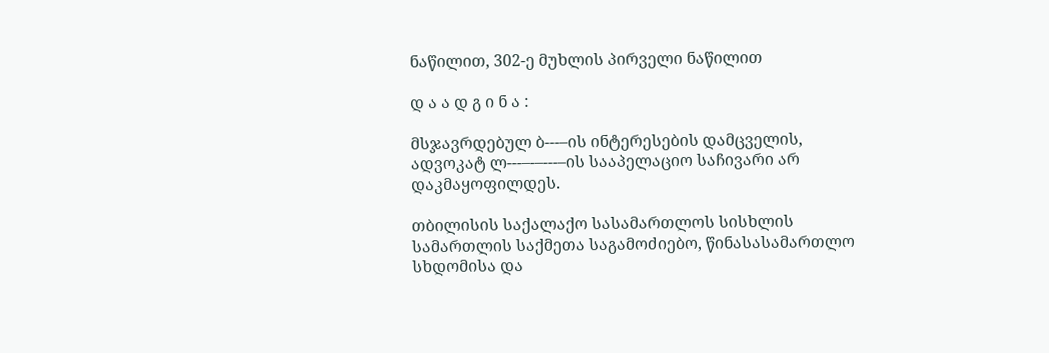ნაწილით, 302-ე მუხლის პირველი ნაწილით

დ ა ა დ გ ი ნ ა :

მსჯავრდებულ ბ---–ის ინტერესების დამცველის, ადვოკატ ლ---–-–---–ის სააპელაციო საჩივარი არ დაკმაყოფილდეს.

თბილისის საქალაქო სასამართლოს სისხლის სამართლის საქმეთა საგამოძიებო, წინასასამართლო სხდომისა და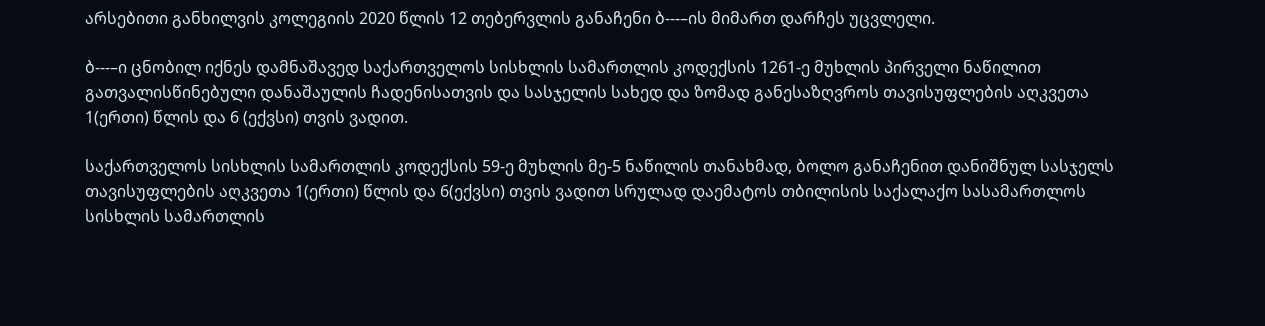არსებითი განხილვის კოლეგიის 2020 წლის 12 თებერვლის განაჩენი ბ---–ის მიმართ დარჩეს უცვლელი.

ბ---–ი ცნობილ იქნეს დამნაშავედ საქართველოს სისხლის სამართლის კოდექსის 1261-ე მუხლის პირველი ნაწილით გათვალისწინებული დანაშაულის ჩადენისათვის და სასჯელის სახედ და ზომად განესაზღვროს თავისუფლების აღკვეთა 1(ერთი) წლის და 6 (ექვსი) თვის ვადით.

საქართველოს სისხლის სამართლის კოდექსის 59-ე მუხლის მე-5 ნაწილის თანახმად, ბოლო განაჩენით დანიშნულ სასჯელს თავისუფლების აღკვეთა 1(ერთი) წლის და 6(ექვსი) თვის ვადით სრულად დაემატოს თბილისის საქალაქო სასამართლოს სისხლის სამართლის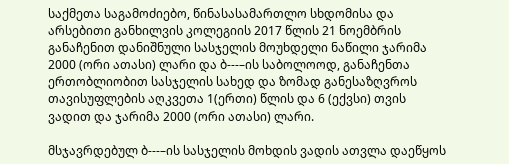საქმეთა საგამოძიებო, წინასასამართლო სხდომისა და არსებითი განხილვის კოლეგიის 2017 წლის 21 ნოემბრის განაჩენით დანიშნული სასჯელის მოუხდელი ნაწილი ჯარიმა 2000 (ორი ათასი) ლარი და ბ---–ის საბოლოოდ, განაჩენთა ერთობლიობით სასჯელის სახედ და ზომად განესაზღვროს თავისუფლების აღკვეთა 1(ერთი) წლის და 6 (ექვსი) თვის ვადით და ჯარიმა 2000 (ორი ათასი) ლარი.

მსჯავრდებულ ბ---–ის სასჯელის მოხდის ვადის ათვლა დაეწყოს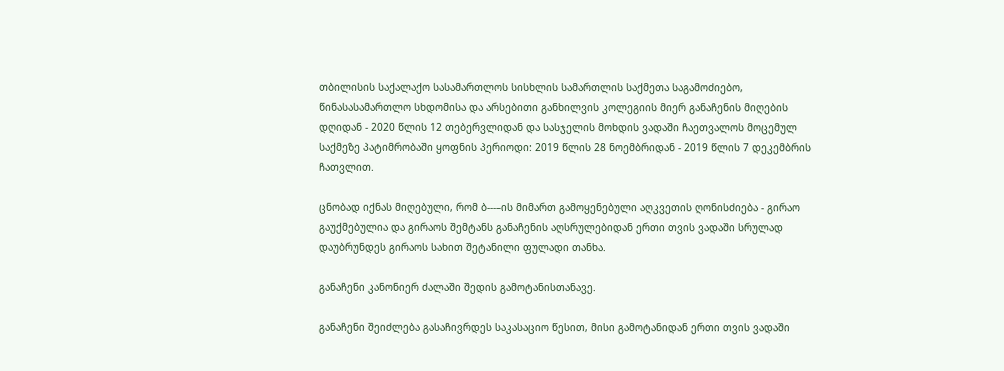თბილისის საქალაქო სასამართლოს სისხლის სამართლის საქმეთა საგამოძიებო, წინასასამართლო სხდომისა და არსებითი განხილვის კოლეგიის მიერ განაჩენის მიღების დღიდან - 2020 წლის 12 თებერვლიდან და სასჯელის მოხდის ვადაში ჩაეთვალოს მოცემულ საქმეზე პატიმრობაში ყოფნის პერიოდი: 2019 წლის 28 ნოემბრიდან - 2019 წლის 7 დეკემბრის ჩათვლით.

ცნობად იქნას მიღებული, რომ ბ---–ის მიმართ გამოყენებული აღკვეთის ღონისძიება - გირაო გაუქმებულია და გირაოს შემტანს განაჩენის აღსრულებიდან ერთი თვის ვადაში სრულად დაუბრუნდეს გირაოს სახით შეტანილი ფულადი თანხა.

განაჩენი კანონიერ ძალაში შედის გამოტანისთანავე.

განაჩენი შეიძლება გასაჩივრდეს საკასაციო წესით, მისი გამოტანიდან ერთი თვის ვადაში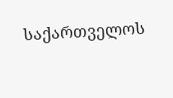საქართველოს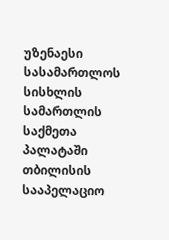უზენაესი სასამართლოს სისხლის სამართლის საქმეთა პალატაში თბილისის სააპელაციო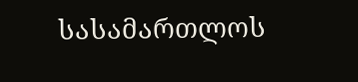სასამართლოს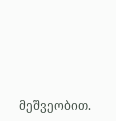მეშვეობით.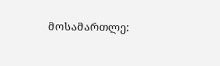მოსამართლე: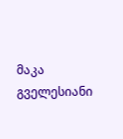მაკა გველესიანი